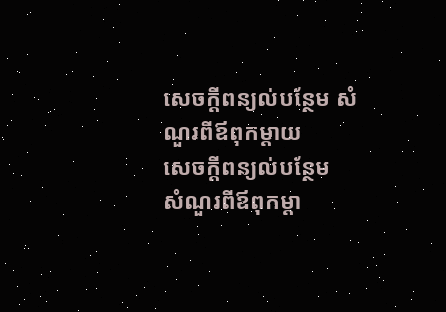សេចក្ដីពន្យល់បន្ថែម សំណួរពីឪពុកម្ដាយ
សេចក្ដីពន្យល់បន្ថែម
សំណួរពីឪពុកម្ដា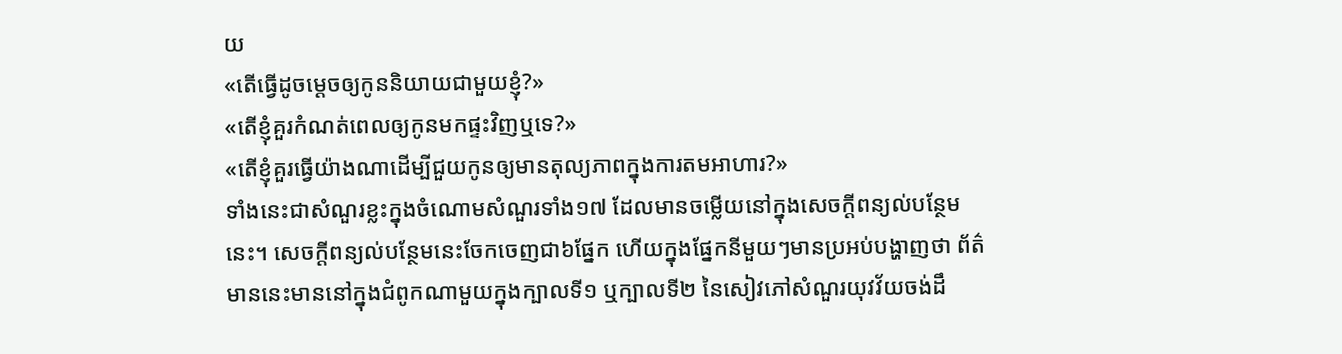យ
«តើធ្វើដូចម្ដេចឲ្យកូននិយាយជាមួយខ្ញុំ?»
«តើខ្ញុំគួរកំណត់ពេលឲ្យកូនមកផ្ទះវិញឬទេ?»
«តើខ្ញុំគួរធ្វើយ៉ាងណាដើម្បីជួយកូនឲ្យមានតុល្យភាពក្នុងការតមអាហារ?»
ទាំងនេះជាសំណួរខ្លះក្នុងចំណោមសំណួរទាំង១៧ ដែលមានចម្លើយនៅក្នុងសេចក្ដីពន្យល់បន្ថែមនេះ។ សេចក្ដីពន្យល់បន្ថែមនេះចែកចេញជា៦ផ្នែក ហើយក្នុងផ្នែកនីមួយៗមានប្រអប់បង្ហាញថា ព័ត៌មាននេះមាននៅក្នុងជំពូកណាមួយក្នុងក្បាលទី១ ឬក្បាលទី២ នៃសៀវភៅសំណួរយុវវ័យចង់ដឹ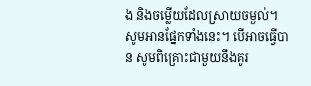ង និងចម្លើយដែលស្រាយចម្ងល់។
សូមអានផ្នែកទាំងនេះ។ បើអាចធ្វើបាន សូមពិគ្រោះជាមួយនឹងគូរ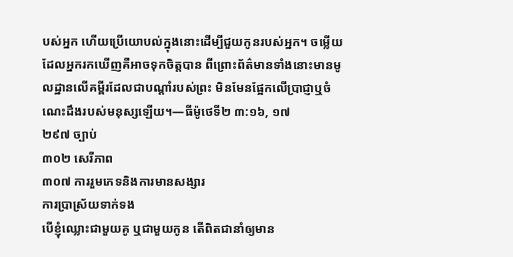បស់អ្នក ហើយប្រើយោបល់ក្នុងនោះដើម្បីជួយកូនរបស់អ្នក។ ចម្លើយដែលអ្នករកឃើញគឺអាចទុកចិត្តបាន ពីព្រោះព័ត៌មានទាំងនោះមានមូលដ្ឋានលើគម្ពីរដែលជាបណ្ដាំរបស់ព្រះ មិនមែនផ្អែកលើប្រាជ្ញាឬចំណេះដឹងរបស់មនុស្សឡើយ។—ធីម៉ូថេទី២ ៣:១៦, ១៧
២៩៧ ច្បាប់
៣០២ សេរីភាព
៣០៧ ការរួមភេទនិងការមានសង្សារ
ការប្រាស្រ័យទាក់ទង
បើខ្ញុំឈ្លោះជាមួយគូ ឬជាមួយកូន តើពិតជានាំឲ្យមាន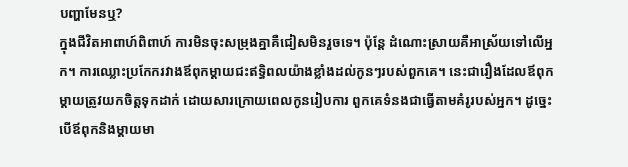បញ្ហាមែនឬ?
ក្នុងជីវិតអាពាហ៍ពិពាហ៍ ការមិនចុះសម្រុងគ្នាគឺជៀសមិនរួចទេ។ ប៉ុន្តែ ដំណោះស្រាយគឺអាស្រ័យទៅលើអ្នក។ ការឈ្លោះប្រកែករវាងឪពុកម្ដាយជះឥទ្ធិពលយ៉ាងខ្លាំងដល់កូនៗរបស់ពួកគេ។ នេះជារឿងដែលឪពុកម្ដាយត្រូវយកចិត្តទុកដាក់ ដោយសារក្រោយពេលកូនរៀបការ ពួកគេទំនងជាធ្វើតាមគំរូរបស់អ្នក។ ដូច្នេះ បើឪពុកនិងម្ដាយមា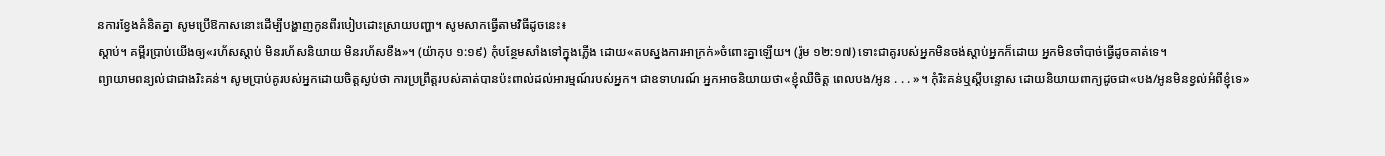នការខ្វែងគំនិតគ្នា សូមប្រើឱកាសនោះដើម្បីបង្ហាញកូនពីរបៀបដោះស្រាយបញ្ហា។ សូមសាកធ្វើតាមវិធីដូចនេះ៖
ស្ដាប់។ គម្ពីរប្រាប់យើងឲ្យ«រហ័សស្ដាប់ មិនរហ័សនិយាយ មិនរហ័សខឹង»។ (យ៉ាកុប ១:១៩) កុំបន្ថែមសាំងទៅក្នុងភ្លើង ដោយ«តបស្នងការអាក្រក់»ចំពោះគ្នាឡើយ។ (រ៉ូម ១២:១៧) ទោះជាគូរបស់អ្នកមិនចង់ស្ដាប់អ្នកក៏ដោយ អ្នកមិនចាំបាច់ធ្វើដូចគាត់ទេ។
ព្យាយាមពន្យល់ជាជាងរិះគន់។ សូមប្រាប់គូរបស់អ្នកដោយចិត្តស្ងប់ថា ការប្រព្រឹត្តរបស់គាត់បានប៉ះពាល់ដល់អារម្មណ៍របស់អ្នក។ ជាឧទាហរណ៍ អ្នកអាចនិយាយថា«ខ្ញុំឈឺចិត្ត ពេលបង/អូន . . . »។ កុំរិះគន់ឬស្ដីបន្ទោស ដោយនិយាយពាក្យដូចជា«បង/អូនមិនខ្វល់អំពីខ្ញុំទេ»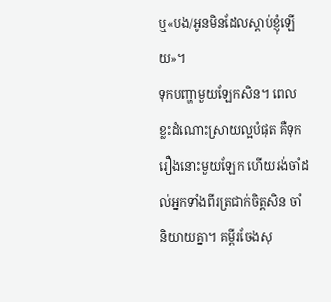ឬ«បង/អូនមិនដែលស្ដាប់ខ្ញុំឡើយ»។
ទុកបញ្ហាមួយឡែកសិន។ ពេលខ្លះដំណោះស្រាយល្អបំផុត គឺទុករឿងនោះមួយឡែក ហើយរង់ចាំដល់អ្នកទាំងពីរត្រជាក់ចិត្តសិន ចាំនិយាយគ្នា។ គម្ពីរចែងសុ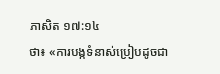ភាសិត ១៧:១៤
ថា៖ «ការបង្កទំនាស់ប្រៀបដូចជា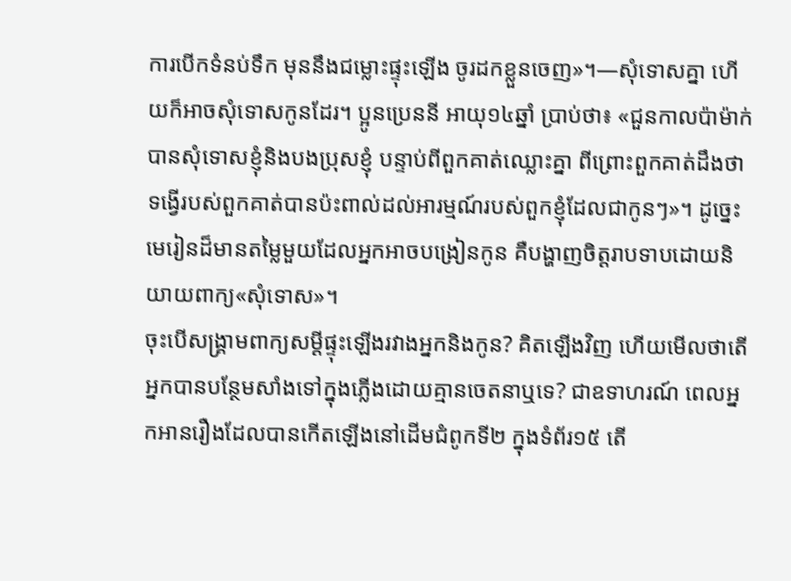ការបើកទំនប់ទឹក មុននឹងជម្លោះផ្ទុះឡើង ចូរដកខ្លួនចេញ»។—សុំទោសគ្នា ហើយក៏អាចសុំទោសកូនដែរ។ ប្អូនប្រេននី អាយុ១៤ឆ្នាំ ប្រាប់ថា៖ «ជួនកាលប៉ាម៉ាក់បានសុំទោសខ្ញុំនិងបងប្រុសខ្ញុំ បន្ទាប់ពីពួកគាត់ឈ្លោះគ្នា ពីព្រោះពួកគាត់ដឹងថាទង្វើរបស់ពួកគាត់បានប៉ះពាល់ដល់អារម្មណ៍របស់ពួកខ្ញុំដែលជាកូនៗ»។ ដូច្នេះ មេរៀនដ៏មានតម្លៃមួយដែលអ្នកអាចបង្រៀនកូន គឺបង្ហាញចិត្តរាបទាបដោយនិយាយពាក្យ«សុំទោស»។
ចុះបើសង្គ្រាមពាក្យសម្ដីផ្ទុះឡើងរវាងអ្នកនិងកូន? គិតឡើងវិញ ហើយមើលថាតើអ្នកបានបន្ថែមសាំងទៅក្នុងភ្លើងដោយគ្មានចេតនាឬទេ? ជាឧទាហរណ៍ ពេលអ្នកអានរឿងដែលបានកើតឡើងនៅដើមជំពូកទី២ ក្នុងទំព័រ១៥ តើ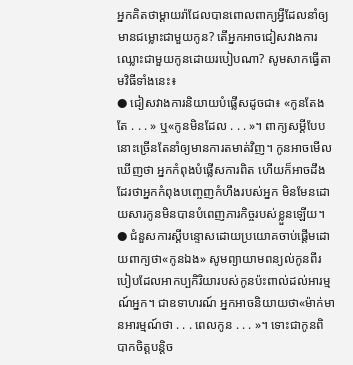អ្នកគិតថាម្ដាយរ៉ាជែលបានពោលពាក្យអ្វីដែលនាំឲ្យមានជម្លោះជាមួយកូន? តើអ្នកអាចជៀសវាងការឈ្លោះជាមួយកូនដោយរបៀបណា? សូមសាកធ្វើតាមវិធីទាំងនេះ៖
● ជៀសវាងការនិយាយបំផ្លើសដូចជា៖ «កូនតែងតែ . . . » ឬ«កូនមិនដែល . . . »។ ពាក្យសម្ដីបែបនោះច្រើនតែនាំឲ្យមានការតមាត់វិញ។ កូនអាចមើលឃើញថា អ្នកកំពុងបំផ្លើសការពិត ហើយក៏អាចដឹងដែរថាអ្នកកំពុងបញ្ចេញកំហឹងរបស់អ្នក មិនមែនដោយសារកូនមិនបានបំពេញភារកិច្ចរបស់ខ្លួនឡើយ។
● ជំនួសការស្ដីបន្ទោសដោយប្រយោគចាប់ផ្ដើមដោយពាក្យថា«កូនឯង» សូមព្យាយាមពន្យល់កូនពីរបៀបដែលអាកប្បកិរិយារបស់កូនប៉ះពាល់ដល់អារម្មណ៍អ្នក។ ជាឧទាហរណ៍ អ្នកអាចនិយាយថា«ម៉ាក់មានអារម្មណ៍ថា . . . ពេលកូន . . . »។ ទោះជាកូនពិបាកចិត្តបន្តិច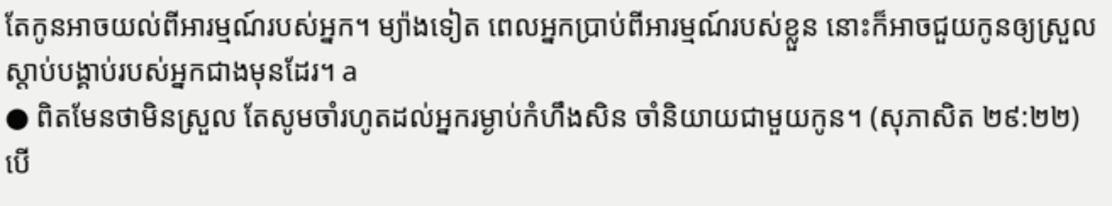តែកូនអាចយល់ពីអារម្មណ៍របស់អ្នក។ ម្យ៉ាងទៀត ពេលអ្នកប្រាប់ពីអារម្មណ៍របស់ខ្លួន នោះក៏អាចជួយកូនឲ្យស្រួលស្ដាប់បង្គាប់របស់អ្នកជាងមុនដែរ។ a
● ពិតមែនថាមិនស្រួល តែសូមចាំរហូតដល់អ្នករម្ងាប់កំហឹងសិន ចាំនិយាយជាមួយកូន។ (សុភាសិត ២៩:២២) បើ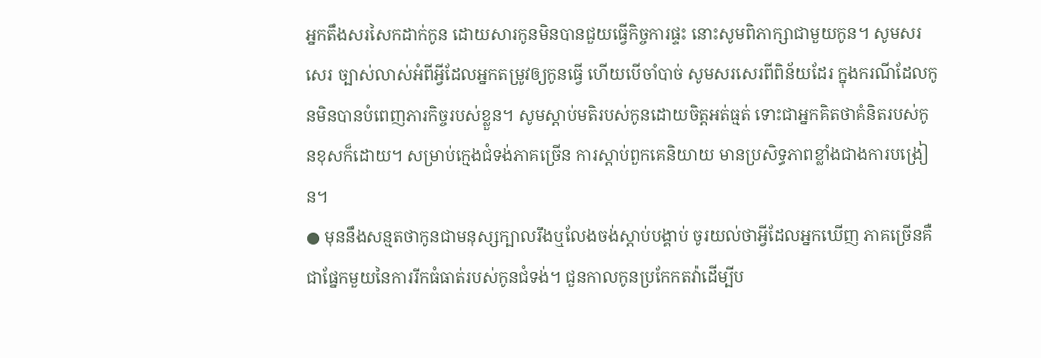អ្នកតឹងសរសៃកដាក់កូន ដោយសារកូនមិនបានជួយធ្វើកិច្ចការផ្ទះ នោះសូមពិភាក្សាជាមួយកូន។ សូមសរសេរ ច្បាស់លាស់អំពីអ្វីដែលអ្នកតម្រូវឲ្យកូនធ្វើ ហើយបើចាំបាច់ សូមសរសេរពីពិន័យដែរ ក្នុងករណីដែលកូនមិនបានបំពេញភារកិច្ចរបស់ខ្លួន។ សូមស្ដាប់មតិរបស់កូនដោយចិត្តអត់ធ្មត់ ទោះជាអ្នកគិតថាគំនិតរបស់កូនខុសក៏ដោយ។ សម្រាប់ក្មេងជំទង់ភាគច្រើន ការស្ដាប់ពួកគេនិយាយ មានប្រសិទ្ធភាពខ្លាំងជាងការបង្រៀន។
● មុននឹងសន្មតថាកូនជាមនុស្សក្បាលរឹងឬលែងចង់ស្ដាប់បង្គាប់ ចូរយល់ថាអ្វីដែលអ្នកឃើញ ភាគច្រើនគឺជាផ្នែកមួយនៃការរីកធំធាត់របស់កូនជំទង់។ ជួនកាលកូនប្រកែកតវ៉ាដើម្បីប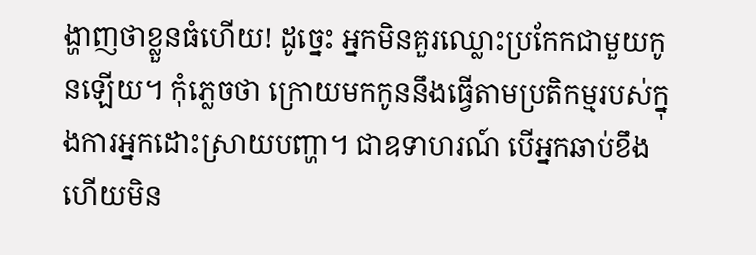ង្ហាញថាខ្លួនធំហើយ! ដូច្នេះ អ្នកមិនគួរឈ្លោះប្រកែកជាមួយកូនឡើយ។ កុំភ្លេចថា ក្រោយមកកូននឹងធ្វើតាមប្រតិកម្មរបស់ក្នុងការអ្នកដោះស្រាយបញ្ហា។ ជាឧទាហរណ៍ បើអ្នកឆាប់ខឹង ហើយមិន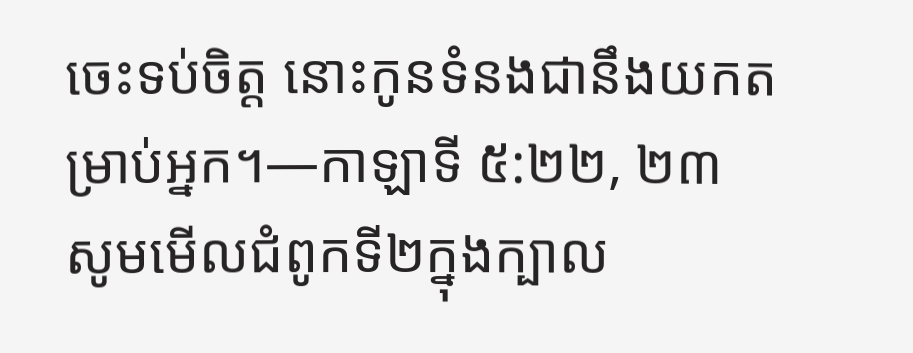ចេះទប់ចិត្ត នោះកូនទំនងជានឹងយកតម្រាប់អ្នក។—កាឡាទី ៥:២២, ២៣
សូមមើលជំពូកទី២ក្នុងក្បាល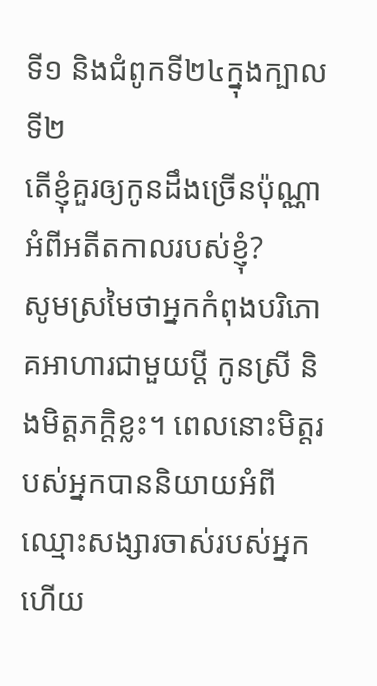ទី១ និងជំពូកទី២៤ក្នុងក្បាលទី២
តើខ្ញុំគួរឲ្យកូនដឹងច្រើនប៉ុណ្ណាអំពីអតីតកាលរបស់ខ្ញុំ?
សូមស្រមៃថាអ្នកកំពុងបរិភោគអាហារជាមួយប្ដី កូនស្រី និងមិត្តភក្តិខ្លះ។ ពេលនោះមិត្តរបស់អ្នកបាននិយាយអំពីឈ្មោះសង្សារចាស់របស់អ្នក ហើយ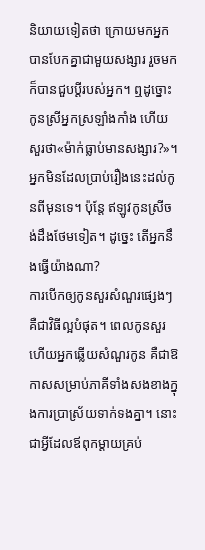និយាយទៀតថា ក្រោយមកអ្នកបានបែកគ្នាជាមួយសង្សារ រួចមកក៏បានជួបប្ដីរបស់អ្នក។ ឮដូច្នោះ កូនស្រីអ្នកស្រឡាំងកាំង ហើយសួរថា«ម៉ាក់ធ្លាប់មានសង្សារ?»។ អ្នកមិនដែលប្រាប់រឿងនេះដល់កូនពីមុនទេ។ ប៉ុន្តែ ឥឡូវកូនស្រីចង់ដឹងថែមទៀត។ ដូច្នេះ តើអ្នកនឹងធ្វើយ៉ាងណា?
ការបើកឲ្យកូនសួរសំណួរផ្សេងៗ គឺជាវិធីល្អបំផុត។ ពេលកូនសួរ ហើយអ្នកឆ្លើយសំណួរកូន គឺជាឱកាសសម្រាប់ភាគីទាំងសងខាងក្នុងការប្រាស្រ័យទាក់ទងគ្នា។ នោះជាអ្វីដែលឪពុកម្ដាយគ្រប់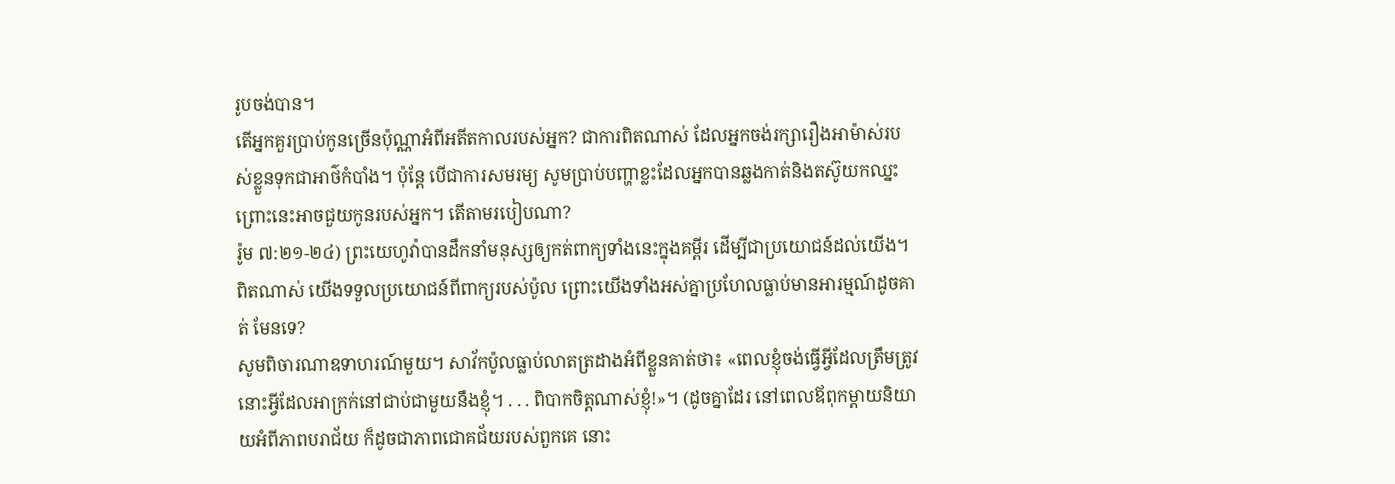រូបចង់បាន។
តើអ្នកគួរប្រាប់កូនច្រើនប៉ុណ្ណាអំពីអតីតកាលរបស់អ្នក? ជាការពិតណាស់ ដែលអ្នកចង់រក្សារឿងអាម៉ាស់របស់ខ្លួនទុកជាអាថ៌កំបាំង។ ប៉ុន្តែ បើជាការសមរម្យ សូមប្រាប់បញ្ហាខ្លះដែលអ្នកបានឆ្លងកាត់និងតស៊ូយកឈ្នះ ព្រោះនេះអាចជួយកូនរបស់អ្នក។ តើតាមរបៀបណា?
រ៉ូម ៧:២១-២៤) ព្រះយេហូវ៉ាបានដឹកនាំមនុស្សឲ្យកត់ពាក្យទាំងនេះក្នុងគម្ពីរ ដើម្បីជាប្រយោជន៍ដល់យើង។ ពិតណាស់ យើងទទួលប្រយោជន៍ពីពាក្យរបស់ប៉ូល ព្រោះយើងទាំងអស់គ្នាប្រហែលធ្លាប់មានអារម្មណ៍ដូចគាត់ មែនទេ?
សូមពិចារណាឧទាហរណ៍មួយ។ សាវ័កប៉ូលធ្លាប់លាតត្រដាងអំពីខ្លួនគាត់ថា៖ «ពេលខ្ញុំចង់ធ្វើអ្វីដែលត្រឹមត្រូវ នោះអ្វីដែលអាក្រក់នៅជាប់ជាមួយនឹងខ្ញុំ។ . . . ពិបាកចិត្តណាស់ខ្ញុំ!»។ (ដូចគ្នាដែរ នៅពេលឪពុកម្ដាយនិយាយអំពីភាពបរាជ័យ ក៏ដូចជាភាពជោគជ័យរបស់ពួកគេ នោះ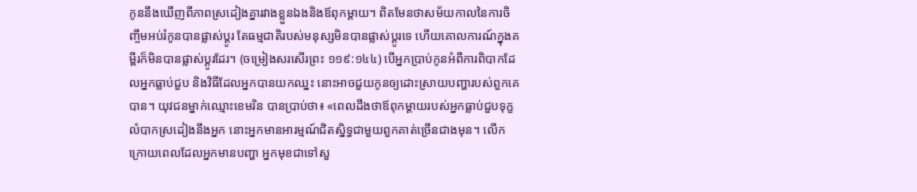កូននឹងឃើញពីភាពស្រដៀងគ្នារវាងខ្លួនឯងនិងឪពុកម្ដាយ។ ពិតមែនថាសម័យកាលនៃការចិញ្ចឹមអប់រំកូនបានផ្លាស់ប្ដូរ តែធម្មជាតិរបស់មនុស្សមិនបានផ្លាស់ប្ដូរទេ ហើយគោលការណ៍ក្នុងគម្ពីរក៏មិនបានផ្លាស់ប្ដូរដែរ។ (ចម្រៀងសរសើរព្រះ ១១៩:១៤៤) បើអ្នកប្រាប់កូនអំពីការពិបាកដែលអ្នកធ្លាប់ជួប និងវិធីដែលអ្នកបានយកឈ្នះ នោះអាចជួយកូនឲ្យដោះស្រាយបញ្ហារបស់ពួកគេបាន។ យុវជនម្នាក់ឈ្មោះខេមរិន បានប្រាប់ថា៖ «ពេលដឹងថាឪពុកម្ដាយរបស់អ្នកធ្លាប់ជួបទុក្ខលំបាកស្រដៀងនឹងអ្នក នោះអ្នកមានអារម្មណ៍ជិតស្និទ្ធជាមួយពួកគាត់ច្រើនជាងមុន។ លើកក្រោយពេលដែលអ្នកមានបញ្ហា អ្នកមុខជាទៅសួ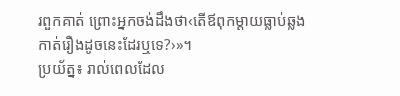រពួកគាត់ ព្រោះអ្នកចង់ដឹងថា‹តើឪពុកម្ដាយធ្លាប់ឆ្លងកាត់រឿងដូចនេះដែរឬទេ?›»។
ប្រយ័ត្ន៖ រាល់ពេលដែល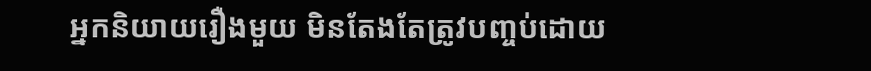អ្នកនិយាយរឿងមួយ មិនតែងតែត្រូវបញ្ចប់ដោយ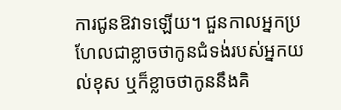ការជូនឱវាទឡើយ។ ជួនកាលអ្នកប្រហែលជាខ្លាចថាកូនជំទង់របស់អ្នកយល់ខុស ឬក៏ខ្លាចថាកូននឹងគិ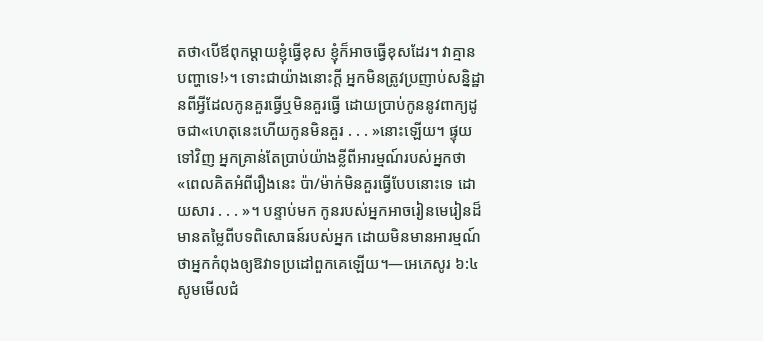តថា‹បើឪពុកម្ដាយខ្ញុំធ្វើខុស ខ្ញុំក៏អាចធ្វើខុសដែរ។ វាគ្មានបញ្ហាទេ!›។ ទោះជាយ៉ាងនោះក្ដី អ្នកមិនត្រូវប្រញាប់សន្និដ្ឋានពីអ្វីដែលកូនគួរធ្វើឬមិនគួរធ្វើ ដោយប្រាប់កូននូវពាក្យដូចជា«ហេតុនេះហើយកូនមិនគួរ . . . »នោះឡើយ។ ផ្ទុយទៅវិញ អ្នកគ្រាន់តែប្រាប់យ៉ាងខ្លីពីអារម្មណ៍របស់អ្នកថា«ពេលគិតអំពីរឿងនេះ ប៉ា/ម៉ាក់មិនគួរធ្វើបែបនោះទេ ដោយសារ . . . »។ បន្ទាប់មក កូនរបស់អ្នកអាចរៀនមេរៀនដ៏មានតម្លៃពីបទពិសោធន៍របស់អ្នក ដោយមិនមានអារម្មណ៍ថាអ្នកកំពុងឲ្យឱវាទប្រដៅពួកគេឡើយ។—អេភេសូរ ៦:៤
សូមមើលជំ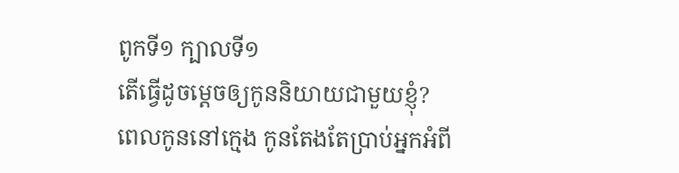ពូកទី១ ក្បាលទី១
តើធ្វើដូចម្ដេចឲ្យកូននិយាយជាមួយខ្ញុំ?
ពេលកូននៅក្មេង កូនតែងតែប្រាប់អ្នកអំពី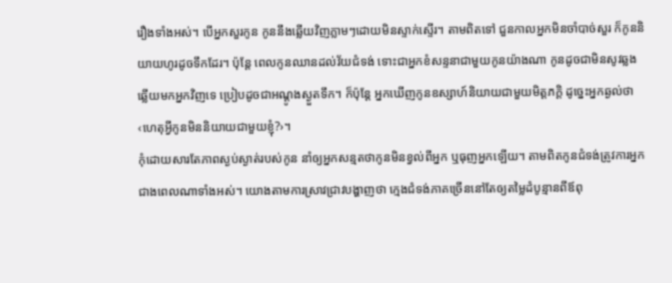រឿងទាំងអស់។ បើអ្នកសួរកូន កូននឹងឆ្លើយវិញភ្លាមៗដោយមិនស្ទាក់ស្ទើរ។ តាមពិតទៅ ជួនកាលអ្នកមិនចាំបាច់សួរ ក៏កូននិយាយហូរដូចទឹកដែរ។ ប៉ុន្តែ ពេលកូនឈានដល់វ័យជំទង់ ទោះជាអ្នកខំសន្ទនាជាមួយកូនយ៉ាងណា កូនដូចជាមិនសូវឆ្លងឆ្លើយមកអ្នកវិញទេ ប្រៀបដូចជាអណ្ដូងស្ងួតទឹក។ ក៏ប៉ុន្តែ អ្នកឃើញកូនឧស្សាហ៍និយាយជាមួយមិត្តភក្តិ ដូច្នេះអ្នកឆ្ងល់ថា‹ហេតុអ្វីកូនមិននិយាយជាមួយខ្ញុំ?›។
កុំដោយសារតែភាពស្ងប់ស្ងាត់របស់កូន នាំឲ្យអ្នកសន្មតថាកូនមិនខ្វល់ពីអ្នក ឬធុញអ្នកឡើយ។ តាមពិតកូនជំទង់ត្រូវការអ្នកជាងពេលណាទាំងអស់។ យោងតាមការស្រាវជ្រាវបង្ហាញថា ក្មេងជំទង់ភាគច្រើននៅតែឲ្យតម្លៃដំបូន្មានពីឪពុ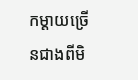កម្ដាយច្រើនជាងពីមិ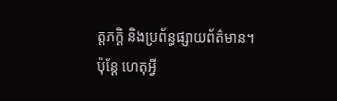ត្តភក្តិ និងប្រព័ន្ធផ្សាយព័ត៌មាន។
ប៉ុន្តែ ហេតុអ្វី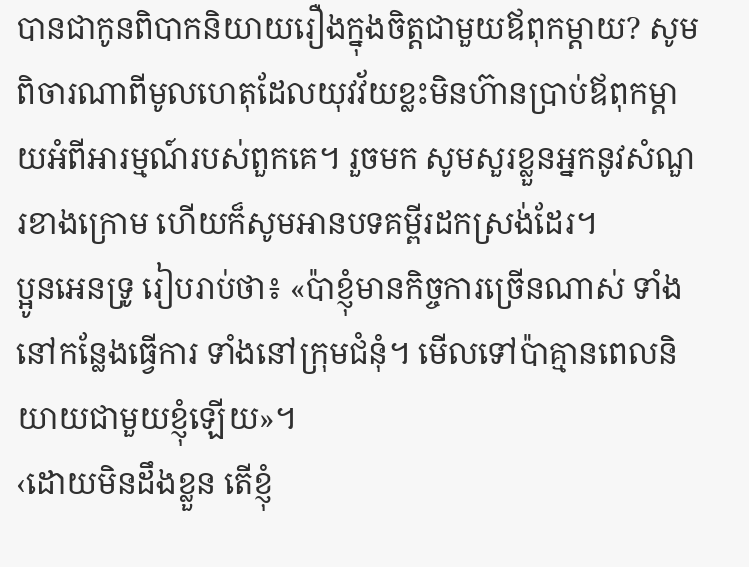បានជាកូនពិបាកនិយាយរឿងក្នុងចិត្តជាមួយឪពុកម្ដាយ? សូមពិចារណាពីមូលហេតុដែលយុវវ័យខ្លះមិនហ៊ានប្រាប់ឪពុកម្ដាយអំពីអារម្មណ៍របស់ពួកគេ។ រួចមក សូមសួរខ្លួនអ្នកនូវសំណួរខាងក្រោម ហើយក៏សូមអានបទគម្ពីរដកស្រង់ដែរ។
ប្អូនអេនទ្រូ រៀបរាប់ថា៖ «ប៉ាខ្ញុំមានកិច្ចការច្រើនណាស់ ទាំងនៅកន្លែងធ្វើការ ទាំងនៅក្រុមជំនុំ។ មើលទៅប៉ាគ្មានពេលនិយាយជាមួយខ្ញុំឡើយ»។
‹ដោយមិនដឹងខ្លួន តើខ្ញុំ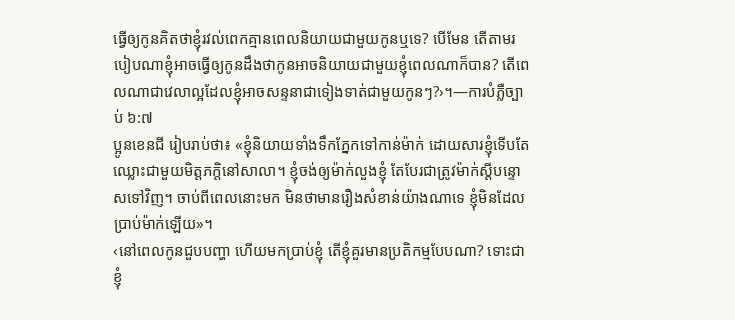ធ្វើឲ្យកូនគិតថាខ្ញុំរវល់ពេកគ្មានពេលនិយាយជាមួយកូនឬទេ? បើមែន តើតាមរបៀបណាខ្ញុំអាចធ្វើឲ្យកូនដឹងថាកូនអាចនិយាយជាមួយខ្ញុំពេលណាក៏បាន? តើពេលណាជាវេលាល្អដែលខ្ញុំអាចសន្ទនាជាទៀងទាត់ជាមួយកូនៗ?›។—ការបំភ្លឺច្បាប់ ៦:៧
ប្អូនខេនជី រៀបរាប់ថា៖ «ខ្ញុំនិយាយទាំងទឹកភ្នែកទៅកាន់ម៉ាក់ ដោយសារខ្ញុំទើបតែឈ្លោះជាមួយមិត្តភក្តិនៅសាលា។ ខ្ញុំចង់ឲ្យម៉ាក់លួងខ្ញុំ តែបែរជាត្រូវម៉ាក់ស្ដីបន្ទោសទៅវិញ។ ចាប់ពីពេលនោះមក មិនថាមានរឿងសំខាន់យ៉ាងណាទេ ខ្ញុំមិនដែលប្រាប់ម៉ាក់ឡើយ»។
‹នៅពេលកូនជួបបញ្ហា ហើយមកប្រាប់ខ្ញុំ តើខ្ញុំគួរមានប្រតិកម្មបែបណា? ទោះជាខ្ញុំ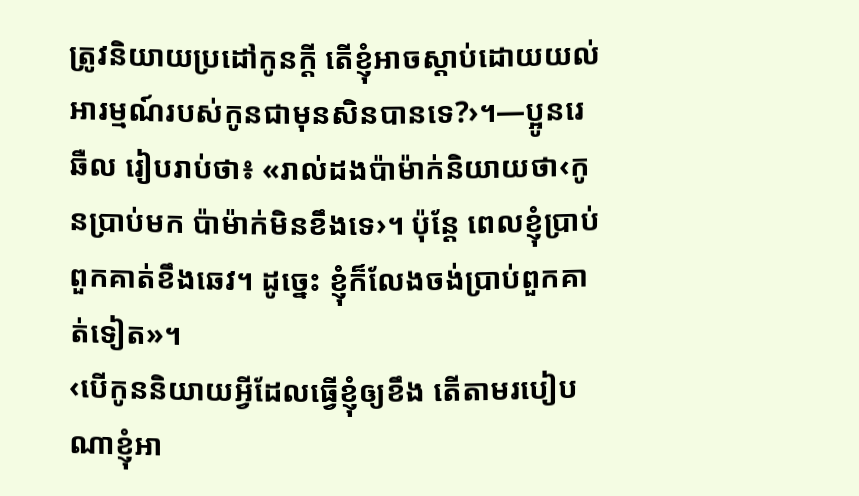ត្រូវនិយាយប្រដៅកូនក្ដី តើខ្ញុំអាចស្ដាប់ដោយយល់អារម្មណ៍របស់កូនជាមុនសិនបានទេ?›។—ប្អូនរេឆឺល រៀបរាប់ថា៖ «រាល់ដងប៉ាម៉ាក់និយាយថា‹កូនប្រាប់មក ប៉ាម៉ាក់មិនខឹងទេ›។ ប៉ុន្តែ ពេលខ្ញុំប្រាប់ ពួកគាត់ខឹងឆេវ។ ដូច្នេះ ខ្ញុំក៏លែងចង់ប្រាប់ពួកគាត់ទៀត»។
‹បើកូននិយាយអ្វីដែលធ្វើខ្ញុំឲ្យខឹង តើតាមរបៀបណាខ្ញុំអា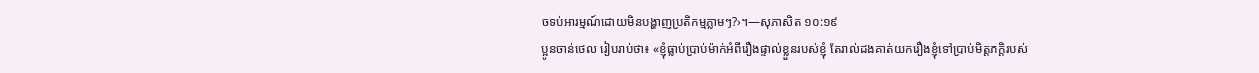ចទប់អារម្មណ៍ដោយមិនបង្ហាញប្រតិកម្មភ្លាមៗ?›។—សុភាសិត ១០:១៩
ប្អូនចាន់ថេល រៀបរាប់ថា៖ «ខ្ញុំធ្លាប់ប្រាប់ម៉ាក់អំពីរឿងផ្ទាល់ខ្លួនរបស់ខ្ញុំ តែរាល់ដងគាត់យករឿងខ្ញុំទៅប្រាប់មិត្តភក្តិរបស់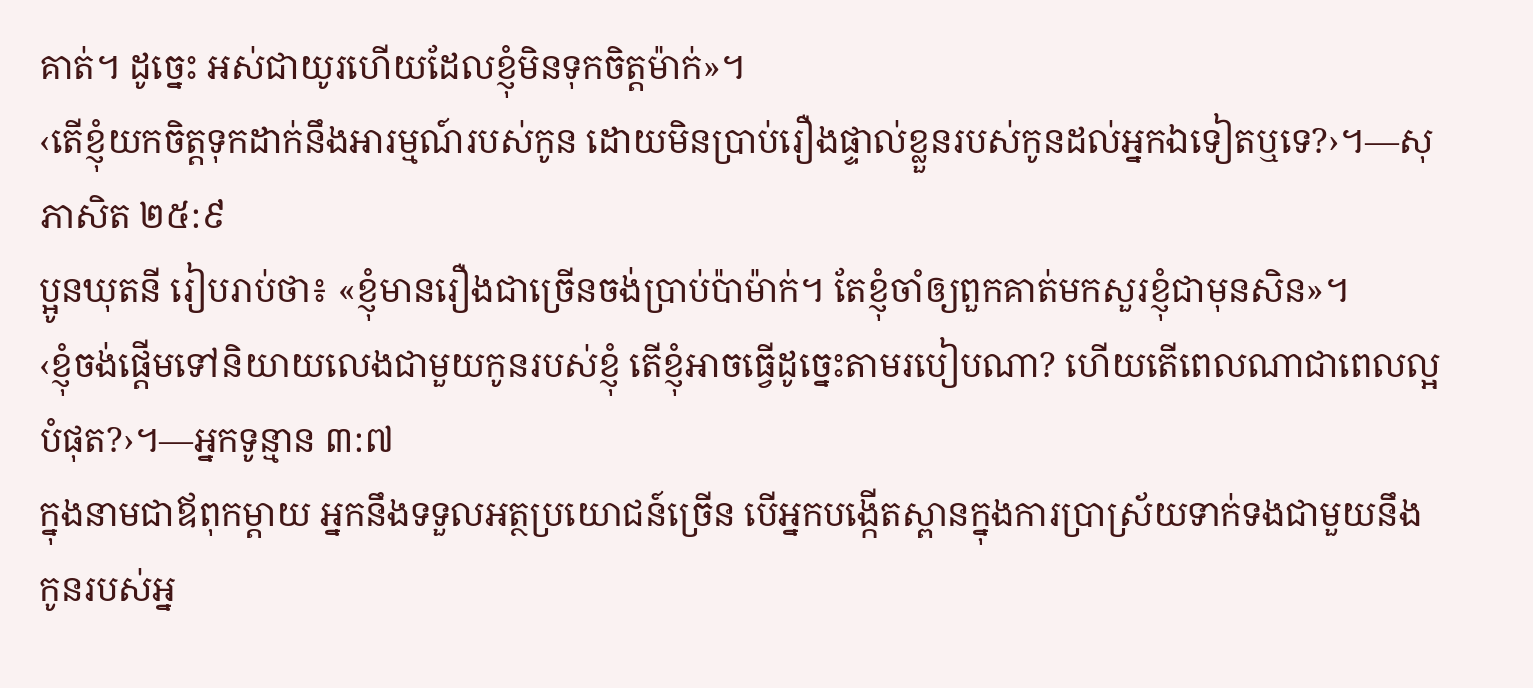គាត់។ ដូច្នេះ អស់ជាយូរហើយដែលខ្ញុំមិនទុកចិត្តម៉ាក់»។
‹តើខ្ញុំយកចិត្តទុកដាក់នឹងអារម្មណ៍របស់កូន ដោយមិនប្រាប់រឿងផ្ទាល់ខ្លួនរបស់កូនដល់អ្នកឯទៀតឬទេ?›។—សុភាសិត ២៥:៩
ប្អូនឃុតនី រៀបរាប់ថា៖ «ខ្ញុំមានរឿងជាច្រើនចង់ប្រាប់ប៉ាម៉ាក់។ តែខ្ញុំចាំឲ្យពួកគាត់មកសួរខ្ញុំជាមុនសិន»។
‹ខ្ញុំចង់ផ្ដើមទៅនិយាយលេងជាមួយកូនរបស់ខ្ញុំ តើខ្ញុំអាចធ្វើដូច្នេះតាមរបៀបណា? ហើយតើពេលណាជាពេលល្អបំផុត?›។—អ្នកទូន្មាន ៣:៧
ក្នុងនាមជាឪពុកម្ដាយ អ្នកនឹងទទួលអត្ថប្រយោជន៍ច្រើន បើអ្នកបង្កើតស្ពានក្នុងការប្រាស្រ័យទាក់ទងជាមួយនឹងកូនរបស់អ្ន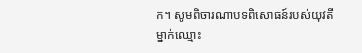ក។ សូមពិចារណាបទពិសោធន៍របស់យុវតីម្នាក់ឈ្មោះ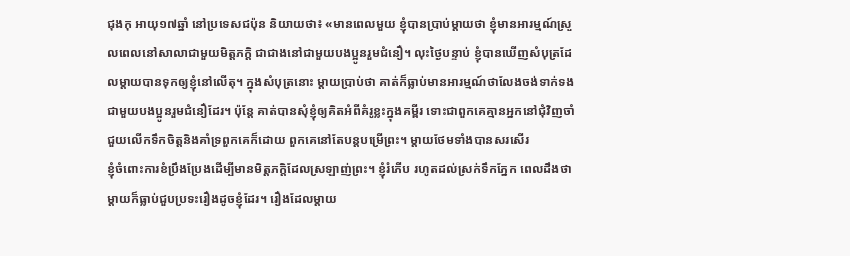ជុងកុ អាយុ១៧ឆ្នាំ នៅប្រទេសជប៉ុន និយាយថា៖ «មានពេលមួយ ខ្ញុំបានប្រាប់ម្ដាយថា ខ្ញុំមានអារម្មណ៍ស្រួលពេលនៅសាលាជាមួយមិត្តភក្ដិ ជាជាងនៅជាមួយបងប្អូនរួមជំនឿ។ លុះថ្ងៃបន្ទាប់ ខ្ញុំបានឃើញសំបុត្រដែលម្ដាយបានទុកឲ្យខ្ញុំនៅលើតុ។ ក្នុងសំបុត្រនោះ ម្ដាយប្រាប់ថា គាត់ក៏ធ្លាប់មានអារម្មណ៍ថាលែងចង់ទាក់ទងជាមួយបងប្អូនរួមជំនឿដែរ។ ប៉ុន្តែ គាត់បានសុំខ្ញុំឲ្យគិតអំពីគំរូខ្លះក្នុងគម្ពីរ ទោះជាពួកគេគ្មានអ្នកនៅជុំវិញចាំជួយលើកទឹកចិត្តនិងគាំទ្រពួកគេក៏ដោយ ពួកគេនៅតែបន្តបម្រើព្រះ។ ម្ដាយថែមទាំងបានសរសើរ
ខ្ញុំចំពោះការខំប្រឹងប្រែងដើម្បីមានមិត្តភក្តិដែលស្រឡាញ់ព្រះ។ ខ្ញុំរំភើប រហូតដល់ស្រក់ទឹកភ្នែក ពេលដឹងថាម្ដាយក៏ធ្លាប់ជួបប្រទះរឿងដូចខ្ញុំដែរ។ រឿងដែលម្ដាយ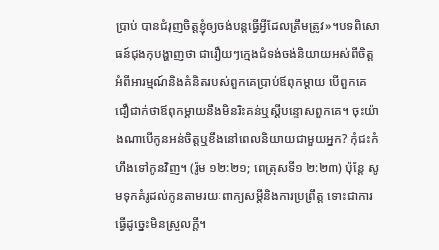ប្រាប់ បានជំរុញចិត្តខ្ញុំឲ្យចង់បន្តធ្វើអ្វីដែលត្រឹមត្រូវ»។បទពិសោធន៍ជុងកុបង្ហាញថា ជារឿយៗក្មេងជំទង់ចង់និយាយអស់ពីចិត្តអំពីអារម្មណ៍និងគំនិតរបស់ពួកគេប្រាប់ឪពុកម្ដាយ បើពួកគេជឿជាក់ថាឪពុកម្ដាយនឹងមិនរិះគន់ឬស្ដីបន្ទោសពួកគេ។ ចុះយ៉ាងណាបើកូនអន់ចិត្តឬខឹងនៅពេលនិយាយជាមួយអ្នក? កុំជះកំហឹងទៅកូនវិញ។ (រ៉ូម ១២:២១; ពេត្រុសទី១ ២:២៣) ប៉ុន្តែ សូមទុកគំរូដល់កូនតាមរយៈពាក្យសម្ដីនិងការប្រព្រឹត្ត ទោះជាការធ្វើដូច្នេះមិនស្រួលក្ដី។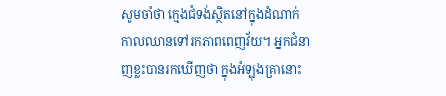សូមចាំថា ក្មេងជំទង់ស្ថិតនៅក្នុងដំណាក់កាលឈានទៅរកភាពពេញវ័យ។ អ្នកជំនាញខ្លះបានរកឃើញថា ក្នុងអំឡុងគ្រានោះ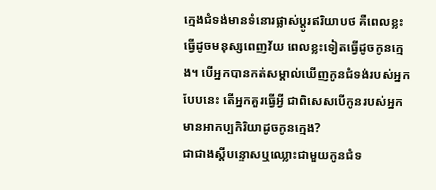ក្មេងជំទង់មានទំនោរផ្លាស់ប្ដូរឥរិយាបថ គឺពេលខ្លះធ្វើដូចមនុស្សពេញវ័យ ពេលខ្លះទៀតធ្វើដូចកូនក្មេង។ បើអ្នកបានកត់សម្គាល់ឃើញកូនជំទង់របស់អ្នកបែបនេះ តើអ្នកគួរធ្វើអ្វី ជាពិសេសបើកូនរបស់អ្នកមានអាកប្បកិរិយាដូចកូនក្មេង?
ជាជាងស្ដីបន្ទោសឬឈ្លោះជាមួយកូនជំទ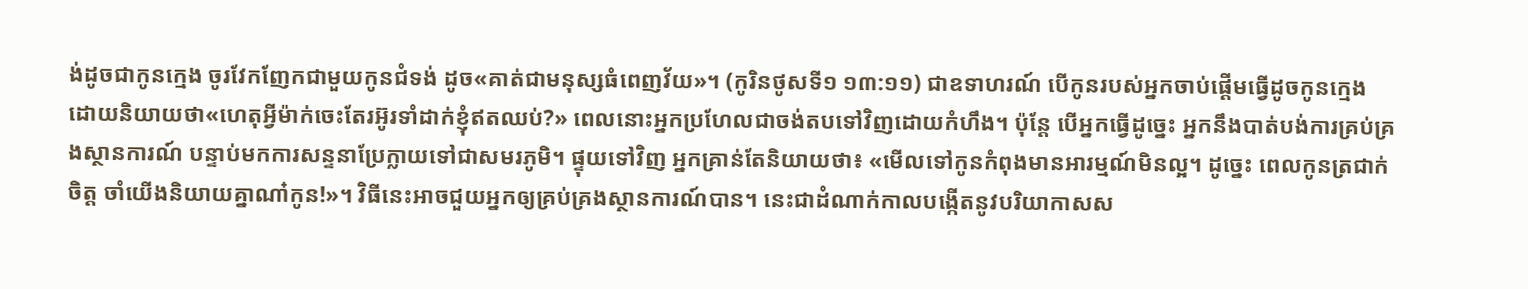ង់ដូចជាកូនក្មេង ចូរវែកញែកជាមួយកូនជំទង់ ដូច«គាត់ជាមនុស្សធំពេញវ័យ»។ (កូរិនថូសទី១ ១៣:១១) ជាឧទាហរណ៍ បើកូនរបស់អ្នកចាប់ផ្ដើមធ្វើដូចកូនក្មេង ដោយនិយាយថា«ហេតុអ្វីម៉ាក់ចេះតែរអ៊ូរទាំដាក់ខ្ញុំឥតឈប់?» ពេលនោះអ្នកប្រហែលជាចង់តបទៅវិញដោយកំហឹង។ ប៉ុន្តែ បើអ្នកធ្វើដូច្នេះ អ្នកនឹងបាត់បង់ការគ្រប់គ្រងស្ថានការណ៍ បន្ទាប់មកការសន្ទនាប្រែក្លាយទៅជាសមរភូមិ។ ផ្ទុយទៅវិញ អ្នកគ្រាន់តែនិយាយថា៖ «មើលទៅកូនកំពុងមានអារម្មណ៍មិនល្អ។ ដូច្នេះ ពេលកូនត្រជាក់ចិត្ត ចាំយើងនិយាយគ្នាណា៎កូន!»។ វិធីនេះអាចជួយអ្នកឲ្យគ្រប់គ្រងស្ថានការណ៍បាន។ នេះជាដំណាក់កាលបង្កើតនូវបរិយាកាសស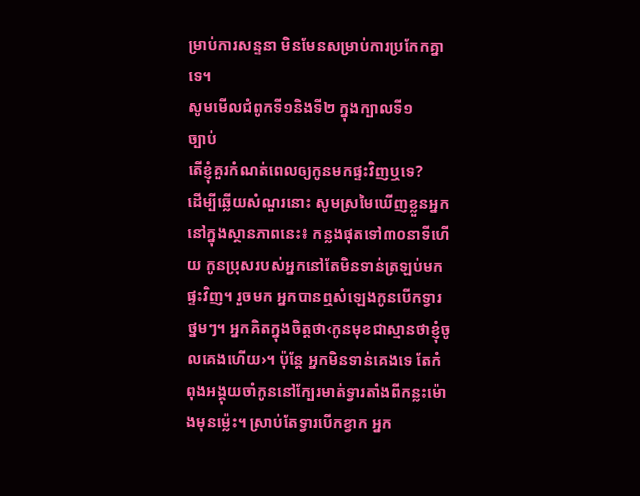ម្រាប់ការសន្ទនា មិនមែនសម្រាប់ការប្រកែកគ្នាទេ។
សូមមើលជំពូកទី១និងទី២ ក្នុងក្បាលទី១
ច្បាប់
តើខ្ញុំគួរកំណត់ពេលឲ្យកូនមកផ្ទះវិញឬទេ?
ដើម្បីឆ្លើយសំណួរនោះ សូមស្រមៃឃើញខ្លួនអ្នកនៅក្នុងស្ថានភាពនេះ៖ កន្លងផុតទៅ៣០នាទីហើយ កូនប្រុសរបស់អ្នកនៅតែមិនទាន់ត្រឡប់មកផ្ទះវិញ។ រួចមក អ្នកបានឮសំឡេងកូនបើកទ្វារថ្នមៗ។ អ្នកគិតក្នុងចិត្តថា‹កូនមុខជាស្មានថាខ្ញុំចូលគេងហើយ›។ ប៉ុន្តែ អ្នកមិនទាន់គេងទេ តែកំពុងអង្គុយចាំកូននៅក្បែរមាត់ទ្វារតាំងពីកន្លះម៉ោងមុនម្ល៉េះ។ ស្រាប់តែទ្វារបើកខ្វាក អ្នក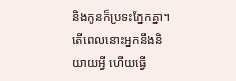និងកូនក៏ប្រទះភ្នែកគ្នា។ តើពេលនោះអ្នកនឹងនិយាយអ្វី ហើយធ្វើ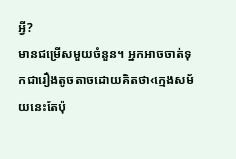អ្វី?
មានជម្រើសមួយចំនួន។ អ្នកអាចចាត់ទុកជារឿងតូចតាចដោយគិតថា‹ក្មេងសម័យនេះតែប៉ុ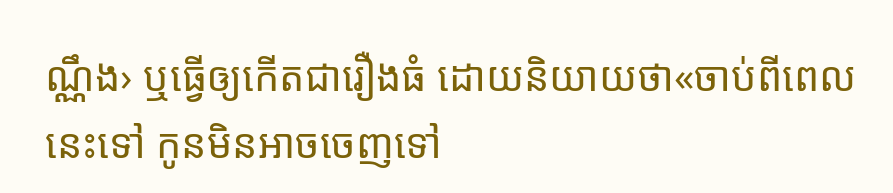ណ្ណឹង› ឬធ្វើឲ្យកើតជារឿងធំ ដោយនិយាយថា«ចាប់ពីពេលនេះទៅ កូនមិនអាចចេញទៅ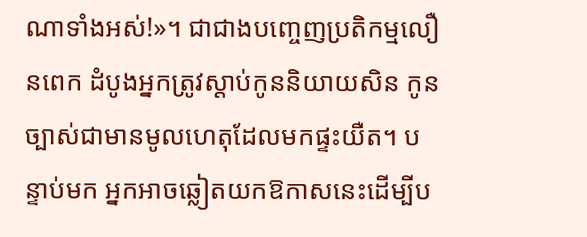ណាទាំងអស់!»។ ជាជាងបញ្ចេញប្រតិកម្មលឿនពេក ដំបូងអ្នកត្រូវស្ដាប់កូននិយាយសិន កូនច្បាស់ជាមានមូលហេតុដែលមកផ្ទះយឺត។ បន្ទាប់មក អ្នកអាចឆ្លៀតយកឱកាសនេះដើម្បីប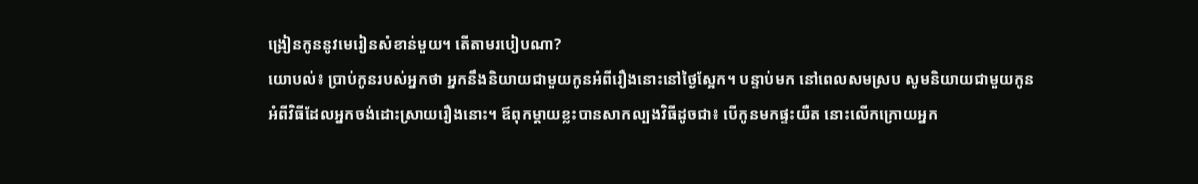ង្រៀនកូននូវមេរៀនសំខាន់មួយ។ តើតាមរបៀបណា?
យោបល់៖ ប្រាប់កូនរបស់អ្នកថា អ្នកនឹងនិយាយជាមួយកូនអំពីរឿងនោះនៅថ្ងៃស្អែក។ បន្ទាប់មក នៅពេលសមស្រប សូមនិយាយជាមួយកូនអំពីវិធីដែលអ្នកចង់ដោះស្រាយរឿងនោះ។ ឪពុកម្ដាយខ្លះបានសាកល្បងវិធីដូចជា៖ បើកូនមកផ្ទះយឺត នោះលើកក្រោយអ្នក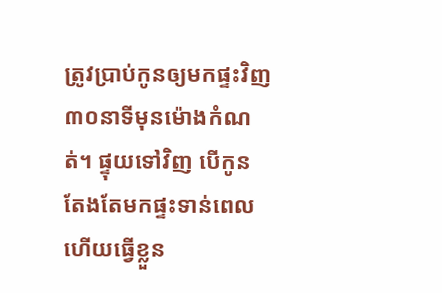ត្រូវប្រាប់កូនឲ្យមកផ្ទះវិញ៣០នាទីមុនម៉ោងកំណត់។ ផ្ទុយទៅវិញ បើកូនតែងតែមកផ្ទះទាន់ពេល ហើយធ្វើខ្លួន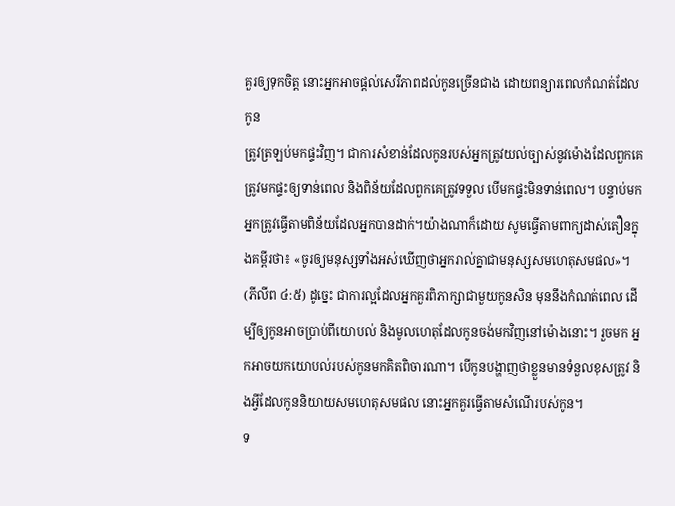គួរឲ្យទុកចិត្ត នោះអ្នកអាចផ្ដល់សេរីភាពដល់កូនច្រើនជាង ដោយពន្យារពេលកំណត់ដែលកូន
ត្រូវត្រឡប់មកផ្ទះវិញ។ ជាការសំខាន់ដែលកូនរបស់អ្នកត្រូវយល់ច្បាស់នូវម៉ោងដែលពួកគេត្រូវមកផ្ទះឲ្យទាន់ពេល និងពិន័យដែលពួកគេត្រូវទទួល បើមកផ្ទះមិនទាន់ពេល។ បន្ទាប់មក អ្នកត្រូវធ្វើតាមពិន័យដែលអ្នកបានដាក់។យ៉ាងណាក៏ដោយ សូមធ្វើតាមពាក្យដាស់តឿនក្នុងគម្ពីរថា៖ «ចូរឲ្យមនុស្សទាំងអស់ឃើញថាអ្នករាល់គ្នាជាមនុស្សសមហេតុសមផល»។ (ភីលីព ៤:៥) ដូច្នេះ ជាការល្អដែលអ្នកគួរពិភាក្សាជាមួយកូនសិន មុននឹងកំណត់ពេល ដើម្បីឲ្យកូនអាចប្រាប់ពីយោបល់ និងមូលហេតុដែលកូនចង់មកវិញនៅម៉ោងនោះ។ រួចមក អ្នកអាចយកយោបល់របស់កូនមកគិតពិចារណា។ បើកូនបង្ហាញថាខ្លួនមានទំនួលខុសត្រូវ និងអ្វីដែលកូននិយាយសមហេតុសមផល នោះអ្នកគួរធ្វើតាមសំណើរបស់កូន។
ទ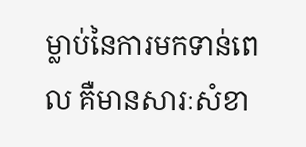ម្លាប់នៃការមកទាន់ពេល គឺមានសារៈសំខា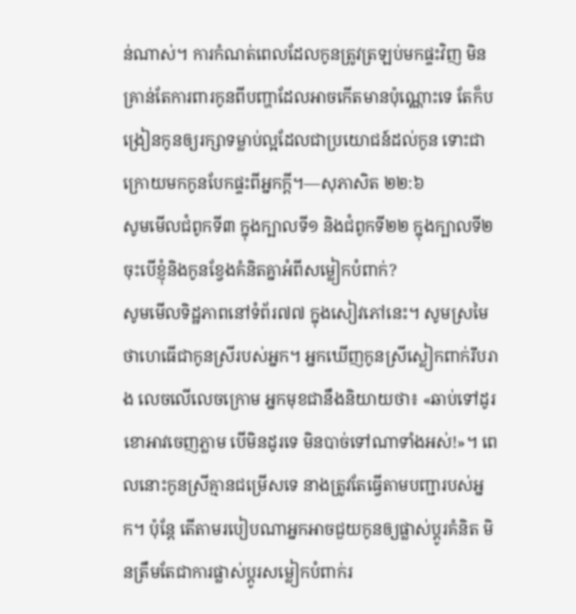ន់ណាស់។ ការកំណត់ពេលដែលកូនត្រូវត្រឡប់មកផ្ទះវិញ មិនគ្រាន់តែការពារកូនពីបញ្ហាដែលអាចកើតមានប៉ុណ្ណោះទេ តែក៏បង្រៀនកូនឲ្យរក្សាទម្លាប់ល្អដែលជាប្រយោជន៍ដល់កូន ទោះជាក្រោយមកកូនបែកផ្ទះពីអ្នកក្ដី។—សុភាសិត ២២:៦
សូមមើលជំពូកទី៣ ក្នុងក្បាលទី១ និងជំពូកទី២២ ក្នុងក្បាលទី២
ចុះបើខ្ញុំនិងកូនខ្វែងគំនិតគ្នាអំពីសម្លៀកបំពាក់?
សូមមើលទិដ្ឋភាពនៅទំព័រ៧៧ ក្នុងសៀវភៅនេះ។ សូមស្រមៃថាហេធើជាកូនស្រីរបស់អ្នក។ អ្នកឃើញកូនស្រីស្លៀកពាក់រឹបរាង លេចលើលេចក្រោម អ្នកមុខជានឹងនិយាយថា៖ «ឆាប់ទៅដូរខោអាវចេញភ្លាម បើមិនដូរទេ មិនបាច់ទៅណាទាំងអស់!»។ ពេលនោះកូនស្រីគ្មានជម្រើសទេ នាងត្រូវតែធ្វើតាមបញ្ជារបស់អ្នក។ ប៉ុន្តែ តើតាមរបៀបណាអ្នកអាចជួយកូនឲ្យផ្លាស់ប្ដូរគំនិត មិនត្រឹមតែជាការផ្លាស់ប្ដូរសម្លៀកបំពាក់រ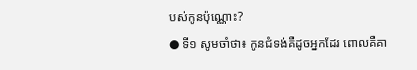បស់កូនប៉ុណ្ណោះ?
● ទី១ សូមចាំថា៖ កូនជំទង់គឺដូចអ្នកដែរ ពោលគឺគា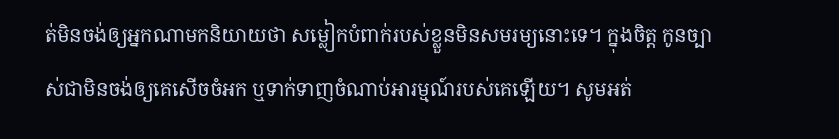ត់មិនចង់ឲ្យអ្នកណាមកនិយាយថា សម្លៀកបំពាក់របស់ខ្លួនមិនសមរម្យនោះទេ។ ក្នុងចិត្ត កូនច្បាស់ជាមិនចង់ឲ្យគេសើចចំអក ឬទាក់ទាញចំណាប់អារម្មណ៍របស់គេឡើយ។ សូមអត់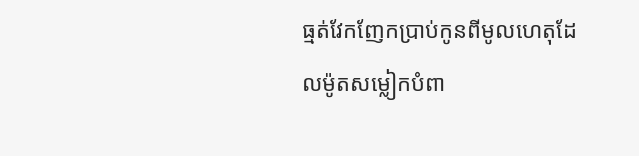ធ្មត់វែកញែកប្រាប់កូនពីមូលហេតុដែលម៉ូតសម្លៀកបំពា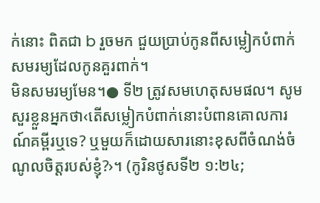ក់នោះ ពិតជា b រួចមក ជួយប្រាប់កូនពីសម្លៀកបំពាក់សមរម្យដែលកូនគួរពាក់។
មិនសមរម្យមែន។● ទី២ ត្រូវសមហេតុសមផល។ សូមសួរខ្លួនអ្នកថា‹តើសម្លៀកបំពាក់នោះបំពានគោលការណ៍គម្ពីរឬទេ? ឬមួយក៏ដោយសារនោះខុសពីចំណង់ចំណូលចិត្តរបស់ខ្ញុំ?›។ (កូរិនថូសទី២ ១:២៤;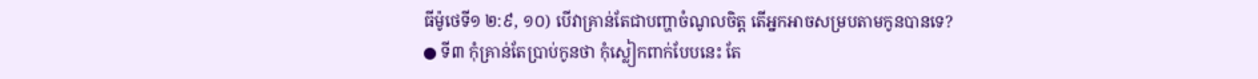ធីម៉ូថេទី១ ២:៩, ១០) បើវាគ្រាន់តែជាបញ្ហាចំណូលចិត្ត តើអ្នកអាចសម្របតាមកូនបានទេ?
● ទី៣ កុំគ្រាន់តែប្រាប់កូនថា កុំស្លៀកពាក់បែបនេះ តែ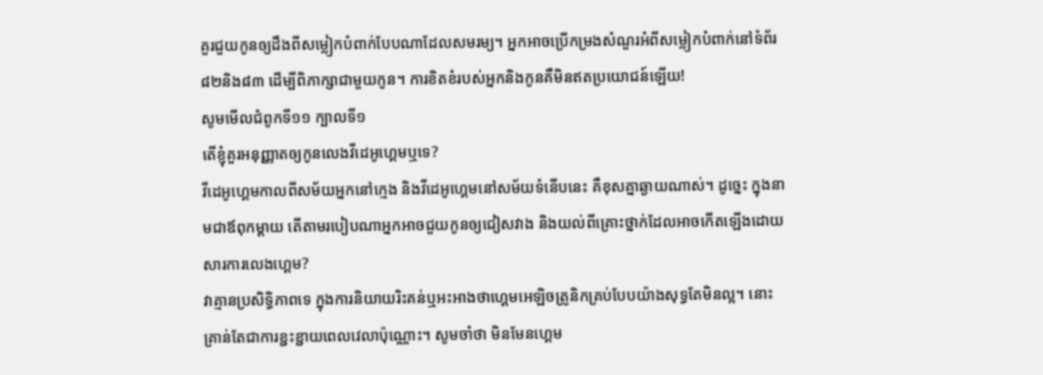គួរជួយកូនឲ្យដឹងពីសម្លៀកបំពាក់បែបណាដែលសមរម្យ។ អ្នកអាចប្រើកម្រងសំណួរអំពីសម្លៀកបំពាក់នៅទំព័រ៨២និង៨៣ ដើម្បីពិភាក្សាជាមួយកូន។ ការខិតខំរបស់អ្នកនិងកូនគឺមិនឥតប្រយោជន៍ឡើយ!
សូមមើលជំពូកទី១១ ក្បាលទី១
តើខ្ញុំគួរអនុញ្ញាតឲ្យកូនលេងវីដេអូហ្គេមឬទេ?
វីដេអូហ្គេមកាលពីសម័យអ្នកនៅក្មេង និងវីដេអូហ្គេមនៅសម័យទំនើបនេះ គឺខុសគ្នាឆ្ងាយណាស់។ ដូច្នេះ ក្នុងនាមជាឪពុកម្ដាយ តើតាមរបៀបណាអ្នកអាចជួយកូនឲ្យជៀសវាង និងយល់ពីគ្រោះថ្នាក់ដែលអាចកើតឡើងដោយសារការលេងហ្គេម?
វាគ្មានប្រសិទ្ធិភាពទេ ក្នុងការនិយាយរិះគន់ឬអះអាងថាហ្គេមអេឡិចត្រូនិកគ្រប់បែបយ៉ាងសុទ្ធតែមិនល្អ។ នោះគ្រាន់តែជាការខ្ជះខ្ជាយពេលវេលាប៉ុណ្ណោះ។ សូមចាំថា មិនមែនហ្គេម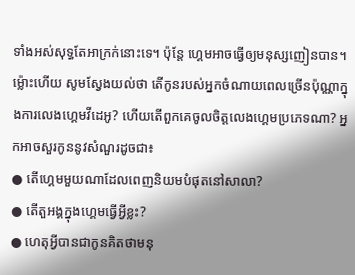ទាំងអស់សុទ្ធតែអាក្រក់នោះទេ។ ប៉ុន្តែ ហ្គេមអាចធ្វើឲ្យមនុស្សញៀនបាន។ ម្ល៉ោះហើយ សូមស្វែងយល់ថា តើកូនរបស់អ្នកចំណាយពេលច្រើនប៉ុណ្ណាក្នុងការលេងហ្គេមវីដេអូ? ហើយតើពួកគេចូលចិត្តលេងហ្គេមប្រភេទណា? អ្នកអាចសួរកូននូវសំណួរដូចជា៖
● តើហ្គេមមួយណាដែលពេញនិយមបំផុតនៅសាលា?
● តើតួអង្គក្នុងហ្គេមធ្វើអ្វីខ្លះ?
● ហេតុអ្វីបានជាកូនគិតថាមនុ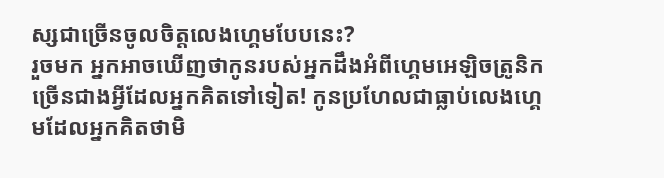ស្សជាច្រើនចូលចិត្តលេងហ្គេមបែបនេះ?
រួចមក អ្នកអាចឃើញថាកូនរបស់អ្នកដឹងអំពីហ្គេមអេឡិចត្រូនិកច្រើនជាងអ្វីដែលអ្នកគិតទៅទៀត! កូនប្រហែលជាធ្លាប់លេងហ្គេមដែលអ្នកគិតថាមិ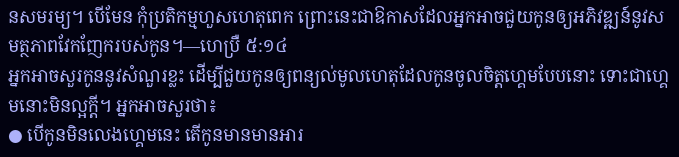នសមរម្យ។ បើមែន កុំប្រតិកម្មហួសហេតុពេក ព្រោះនេះជាឱកាសដែលអ្នកអាចជួយកូនឲ្យអភិវឌ្ឍន៍នូវសមត្ថភាពវែកញែករបស់កូន។—ហេប្រឺ ៥:១៤
អ្នកអាចសួរកូននូវសំណួរខ្លះ ដើម្បីជួយកូនឲ្យពន្យល់មូលហេតុដែលកូនចូលចិត្តហ្គេមបែបនោះ ទោះជាហ្គេមនោះមិនល្អក្ដី។ អ្នកអាចសួរថា៖
● បើកូនមិនលេងហ្គេមនេះ តើកូនមានមានអារ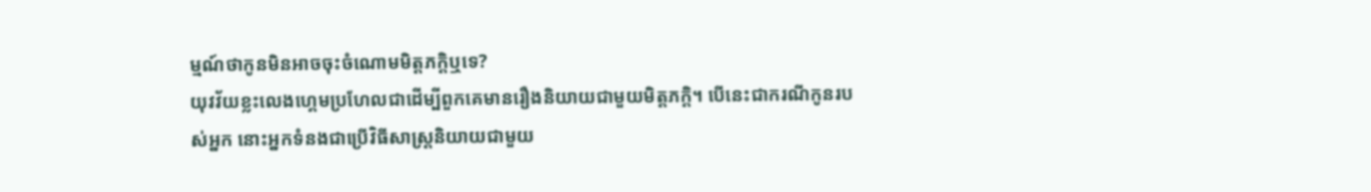ម្មណ៍ថាកូនមិនអាចចុះចំណោមមិត្តភក្តិឬទេ?
យុវវ័យខ្លះលេងហ្គេមប្រហែលជាដើម្បីពួកគេមានរឿងនិយាយជាមួយមិត្តភក្តិ។ បើនេះជាករណីកូនរបស់អ្នក នោះអ្នកទំនងជាប្រើវិធីសាស្ត្រនិយាយជាមួយ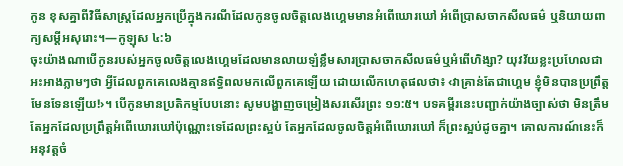កូន ខុសគ្នាពីវិធីសាស្ត្រដែលអ្នកប្រើក្នុងករណីដែលកូនចូលចិត្តលេងហ្គេមមានអំពើឃោរឃៅ អំពើប្រាសចាកសីលធម៌ ឬនិយាយពាក្យសម្ដីអសុរោះ។—កូឡុស ៤:៦
ចុះយ៉ាងណាបើកូនរបស់អ្នកចូលចិត្តលេងហ្គេមដែលមានលាយឡំខ្លឹមសារប្រាសចាកសីលធម៌ឬអំពើហិង្សា? យុវវ័យខ្លះប្រហែលជាអះអាងភ្លាមៗថា អ្វីដែលពួកគេលេងគ្មានឥទ្ធិពលមកលើពួកគេឡើយ ដោយលើកហេតុផលថា៖ ‹វាគ្រាន់តែជាហ្គេម ខ្ញុំមិនបានប្រព្រឹត្តមែនទែនឡើយ!›។ បើកូនមានប្រតិកម្មបែបនោះ សូមបង្ហាញចម្រៀងសរសើរព្រះ ១១:៥។ បទគម្ពីរនេះបញ្ជាក់យ៉ាងច្បាស់ថា មិនត្រឹមតែអ្នកដែលប្រព្រឹត្តអំពើឃោរឃៅប៉ុណ្ណោះទេដែលព្រះស្អប់ តែអ្នកដែលចូលចិត្តអំពើឃោរឃៅ ក៏ព្រះស្អប់ដូចគ្នា។ គោលការណ៍នេះក៏អនុវត្តចំ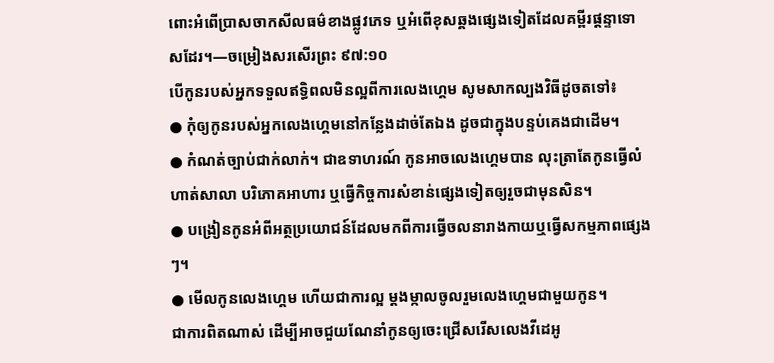ពោះអំពើប្រាសចាកសីលធម៌ខាងផ្លូវភេទ ឬអំពើខុសឆ្គងផ្សេងទៀតដែលគម្ពីរផ្ដន្ទាទោសដែរ។—ចម្រៀងសរសើរព្រះ ៩៧:១០
បើកូនរបស់អ្នកទទួលឥទ្ធិពលមិនល្អពីការលេងហ្គេម សូមសាកល្បងវិធីដូចតទៅ៖
● កុំឲ្យកូនរបស់អ្នកលេងហ្គេមនៅកន្លែងដាច់តែឯង ដូចជាក្នុងបន្ទប់គេងជាដើម។
● កំណត់ច្បាប់ជាក់លាក់។ ជាឧទាហរណ៍ កូនអាចលេងហ្គេមបាន លុះត្រាតែកូនធ្វើលំហាត់សាលា បរិភោគអាហារ ឬធ្វើកិច្ចការសំខាន់ផ្សេងទៀតឲ្យរួចជាមុនសិន។
● បង្រៀនកូនអំពីអត្ថប្រយោជន៍ដែលមកពីការធ្វើចលនារាងកាយឬធ្វើសកម្មភាពផ្សេងៗ។
● មើលកូនលេងហ្គេម ហើយជាការល្អ ម្ដងម្កាលចូលរួមលេងហ្គេមជាមួយកូន។
ជាការពិតណាស់ ដើម្បីអាចជួយណែនាំកូនឲ្យចេះជ្រើសរើសលេងវីដេអូ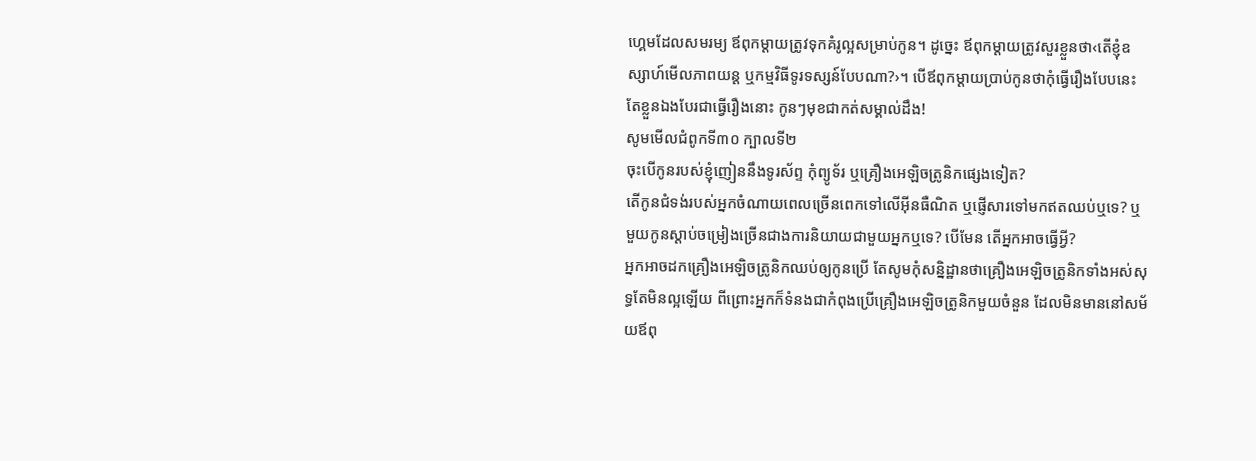ហ្គេមដែលសមរម្យ ឪពុកម្ដាយត្រូវទុកគំរូល្អសម្រាប់កូន។ ដូច្នេះ ឪពុកម្ដាយត្រូវសួរខ្លួនថា‹តើខ្ញុំឧស្សាហ៍មើលភាពយន្ត ឬកម្មវិធីទូរទស្សន៍បែបណា?›។ បើឪពុកម្ដាយប្រាប់កូនថាកុំធ្វើរឿងបែបនេះ តែខ្លួនឯងបែរជាធ្វើរឿងនោះ កូនៗមុខជាកត់សម្គាល់ដឹង!
សូមមើលជំពូកទី៣០ ក្បាលទី២
ចុះបើកូនរបស់ខ្ញុំញៀននឹងទូរស័ព្ទ កុំព្យូទ័រ ឬគ្រឿងអេឡិចត្រូនិកផ្សេងទៀត?
តើកូនជំទង់របស់អ្នកចំណាយពេលច្រើនពេកទៅលើអ៊ីនធឺណិត ឬផ្ញើសារទៅមកឥតឈប់ឬទេ? ឬមួយកូនស្ដាប់ចម្រៀងច្រើនជាងការនិយាយជាមួយអ្នកឬទេ? បើមែន តើអ្នកអាចធ្វើអ្វី?
អ្នកអាចដកគ្រឿងអេឡិចត្រូនិកឈប់ឲ្យកូនប្រើ តែសូមកុំសន្និដ្ឋានថាគ្រឿងអេឡិចត្រូនិកទាំងអស់សុទ្ធតែមិនល្អឡើយ ពីព្រោះអ្នកក៏ទំនងជាកំពុងប្រើគ្រឿងអេឡិចត្រូនិកមួយចំនួន ដែលមិនមាននៅសម័យឪពុ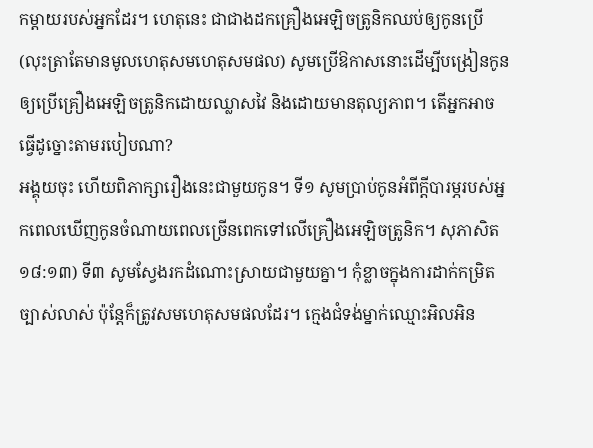កម្ដាយរបស់អ្នកដែរ។ ហេតុនេះ ជាជាងដកគ្រឿងអេឡិចត្រូនិកឈប់ឲ្យកូនប្រើ (លុះត្រាតែមានមូលហេតុសមហេតុសមផល) សូមប្រើឱកាសនោះដើម្បីបង្រៀនកូនឲ្យប្រើគ្រឿងអេឡិចត្រូនិកដោយឈ្លាសវៃ និងដោយមានតុល្យភាព។ តើអ្នកអាចធ្វើដូច្នោះតាមរបៀបណា?
អង្គុយចុះ ហើយពិភាក្សារឿងនេះជាមួយកូន។ ទី១ សូមប្រាប់កូនអំពីក្ដីបារម្ភរបស់អ្នកពេលឃើញកូនចំណាយពេលច្រើនពេកទៅលើគ្រឿងអេឡិចត្រូនិក។ សុភាសិត ១៨:១៣) ទី៣ សូមស្វែងរកដំណោះស្រាយជាមួយគ្នា។ កុំខ្លាចក្នុងការដាក់កម្រិតច្បាស់លាស់ ប៉ុន្តែក៏ត្រូវសមហេតុសមផលដែរ។ ក្មេងជំទង់ម្នាក់ឈ្មោះអិលអិន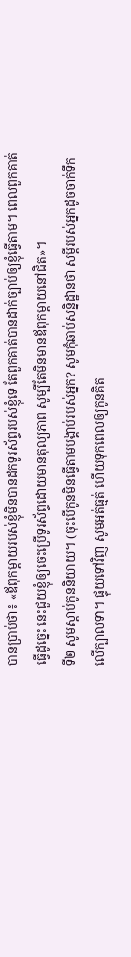បានប្រាប់ថា៖ «ឪពុកម្ដាយរបស់ខ្ញុំមិនបានដកទូរស័ព្ទរបស់ខ្ញុំទេ តែពួកគាត់បានដាក់ច្បាប់ឲ្យខ្ញុំធ្វើតាម។ ពេលពួកគាត់ធ្វើដូច្នេះ នេះជួយខ្ញុំឲ្យចេះប្រើទូរស័ព្ទដោយមានតុល្យភាព សូម្បីតែមិនមានឪពុកម្ដាយនៅជិត»។
ទី២ សូមស្ដាប់កូននិយាយ។ (ចុះបើកូនមិនធ្វើតាមបង្គាប់របស់អ្នក? សូមកុំឆាប់សន្និដ្ឋានថា សម្ដីរបស់អ្នកដូចចាក់ទឹកលើក្បាលទា។ ផ្ទុយទៅវិញ សូមអត់ធ្មត់ ហើយទុកពេលឲ្យកូនគិត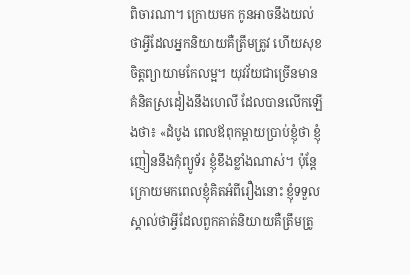ពិចារណា។ ក្រោយមក កូនអាចនឹងយល់ថាអ្វីដែលអ្នកនិយាយគឺត្រឹមត្រូវ ហើយសុខចិត្តព្យាយាមកែលម្អ។ យុវវ័យជាច្រើនមានគំនិតស្រដៀងនឹងហេលី ដែលបានលើកឡើងថា៖ «ដំបូង ពេលឪពុកម្ដាយប្រាប់ខ្ញុំថា ខ្ញុំញៀននឹងកុំព្យូទ័រ ខ្ញុំខឹងខ្លាំងណាស់។ ប៉ុន្តែ ក្រោយមកពេលខ្ញុំគិតអំពីរឿងនោះ ខ្ញុំទទួលស្គាល់ថាអ្វីដែលពួកគាត់និយាយគឺត្រឹមត្រូ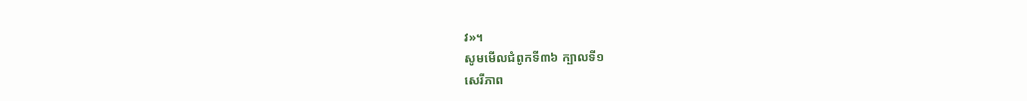វ»។
សូមមើលជំពូកទី៣៦ ក្បាលទី១
សេរីភាព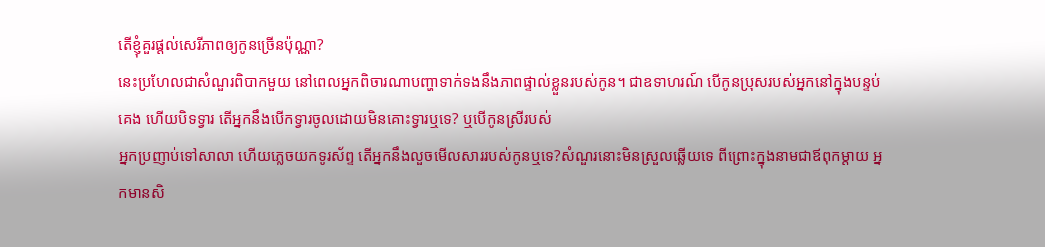តើខ្ញុំគួរផ្ដល់សេរីភាពឲ្យកូនច្រើនប៉ុណ្ណា?
នេះប្រហែលជាសំណួរពិបាកមួយ នៅពេលអ្នកពិចារណាបញ្ហាទាក់ទងនឹងភាពផ្ទាល់ខ្លួនរបស់កូន។ ជាឧទាហរណ៍ បើកូនប្រុសរបស់អ្នកនៅក្នុងបន្ទប់គេង ហើយបិទទ្វារ តើអ្នកនឹងបើកទ្វារចូលដោយមិនគោះទ្វារឬទេ? ឬបើកូនស្រីរបស់
អ្នកប្រញាប់ទៅសាលា ហើយភ្លេចយកទូរស័ព្ទ តើអ្នកនឹងលួចមើលសាររបស់កូនឬទេ?សំណួរនោះមិនស្រួលឆ្លើយទេ ពីព្រោះក្នុងនាមជាឪពុកម្ដាយ អ្នកមានសិ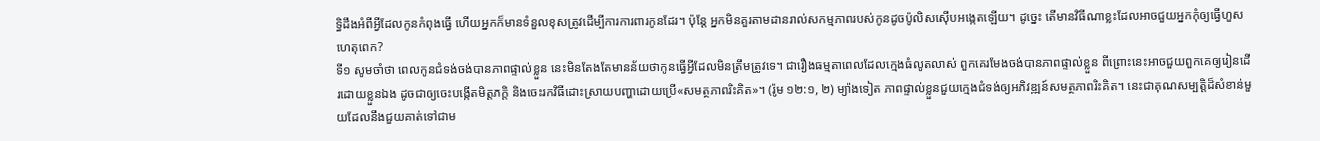ទ្ធិដឹងអំពីអ្វីដែលកូនកំពុងធ្វើ ហើយអ្នកក៏មានទំនួលខុសត្រូវដើម្បីការការពារកូនដែរ។ ប៉ុន្តែ អ្នកមិនគួរតាមដានរាល់សកម្មភាពរបស់កូនដូចប៉ូលិសស៊ើបអង្កេតឡើយ។ ដូច្នេះ តើមានវិធីណាខ្លះដែលអាចជួយអ្នកកុំឲ្យធ្វើហួសហេតុពេក?
ទី១ សូមចាំថា ពេលកូនជំទង់ចង់បានភាពផ្ទាល់ខ្លួន នេះមិនតែងតែមានន័យថាកូនធ្វើអ្វីដែលមិនត្រឹមត្រូវទេ។ ជារឿងធម្មតាពេលដែលក្មេងធំលូតលាស់ ពួកគេរមែងចង់បានភាពផ្ទាល់ខ្លួន ពីព្រោះនេះអាចជួយពួកគេឲ្យរៀនដើរដោយខ្លួនឯង ដូចជាឲ្យចេះបង្កើតមិត្តភក្តិ និងចេះរកវិធីដោះស្រាយបញ្ហាដោយប្រើ«សមត្ថភាពរិះគិត»។ (រ៉ូម ១២:១, ២) ម្យ៉ាងទៀត ភាពផ្ទាល់ខ្លួនជួយក្មេងជំទង់ឲ្យអភិវឌ្ឍន៍សមត្ថភាពរិះគិត។ នេះជាគុណសម្បត្តិដ៏សំខាន់មួយដែលនឹងជួយគាត់ទៅជាម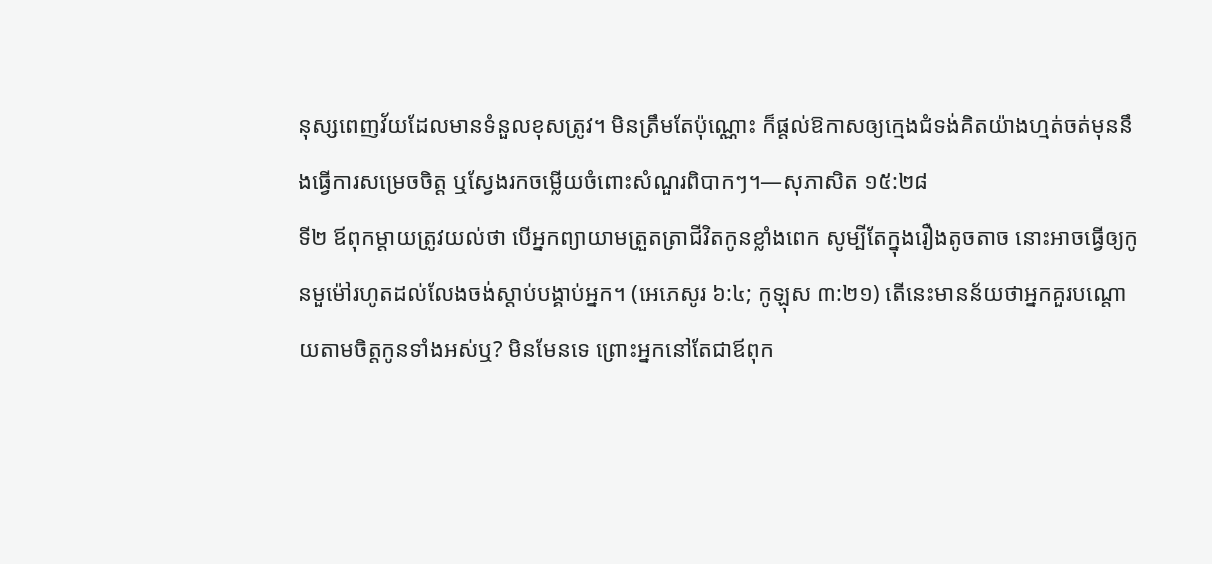នុស្សពេញវ័យដែលមានទំនួលខុសត្រូវ។ មិនត្រឹមតែប៉ុណ្ណោះ ក៏ផ្ដល់ឱកាសឲ្យក្មេងជំទង់គិតយ៉ាងហ្មត់ចត់មុននឹងធ្វើការសម្រេចចិត្ត ឬស្វែងរកចម្លើយចំពោះសំណួរពិបាកៗ។—សុភាសិត ១៥:២៨
ទី២ ឪពុកម្ដាយត្រូវយល់ថា បើអ្នកព្យាយាមត្រួតត្រាជីវិតកូនខ្លាំងពេក សូម្បីតែក្នុងរឿងតូចតាច នោះអាចធ្វើឲ្យកូនមួម៉ៅរហូតដល់លែងចង់ស្ដាប់បង្គាប់អ្នក។ (អេភេសូរ ៦:៤; កូឡុស ៣:២១) តើនេះមានន័យថាអ្នកគួរបណ្ដោយតាមចិត្តកូនទាំងអស់ឬ? មិនមែនទេ ព្រោះអ្នកនៅតែជាឪពុក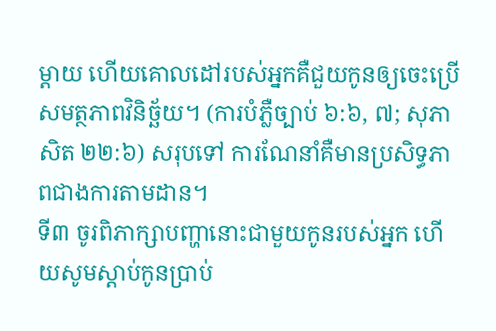ម្ដាយ ហើយគោលដៅរបស់អ្នកគឺជួយកូនឲ្យចេះប្រើសមត្ថភាពវិនិច្ឆ័យ។ (ការបំភ្លឺច្បាប់ ៦:៦, ៧; សុភាសិត ២២:៦) សរុបទៅ ការណែនាំគឺមានប្រសិទ្ធភាពជាងការតាមដាន។
ទី៣ ចូរពិភាក្សាបញ្ហានោះជាមួយកូនរបស់អ្នក ហើយសូមស្ដាប់កូនប្រាប់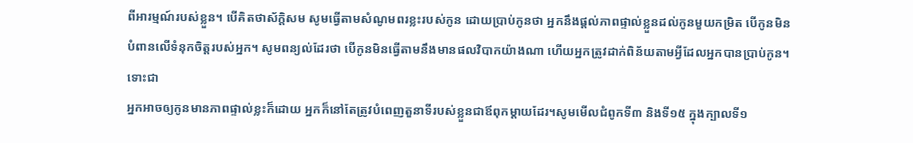ពីអារម្មណ៍របស់ខ្លួន។ បើគិតថាស័ក្តិសម សូមធ្វើតាមសំណូមពរខ្លះរបស់កូន ដោយប្រាប់កូនថា អ្នកនឹងផ្ដល់ភាពផ្ទាល់ខ្លួនដល់កូនមួយកម្រិត បើកូនមិនបំពានលើទំនុកចិត្តរបស់អ្នក។ សូមពន្យល់ដែរថា បើកូនមិនធ្វើតាមនឹងមានផលវិបាកយ៉ាងណា ហើយអ្នកត្រូវដាក់ពិន័យតាមអ្វីដែលអ្នកបានប្រាប់កូន។ ទោះជា
អ្នកអាចឲ្យកូនមានភាពផ្ទាល់ខ្លះក៏ដោយ អ្នកក៏នៅតែត្រូវបំពេញតួនាទីរបស់ខ្លួនជាឪពុកម្ដាយដែរ។សូមមើលជំពូកទី៣ និងទី១៥ ក្នុងក្បាលទី១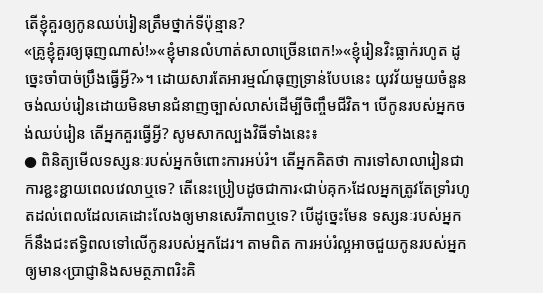តើខ្ញុំគួរឲ្យកូនឈប់រៀនត្រឹមថ្នាក់ទីប៉ុន្មាន?
«គ្រូខ្ញុំគួរឲ្យធុញណាស់!»«ខ្ញុំមានលំហាត់សាលាច្រើនពេក!»«ខ្ញុំរៀនវិះធ្លាក់រហូត ដូច្នេះចាំបាច់ប្រឹងធ្វើអ្វី?»។ ដោយសារតែអារម្មណ៍ធុញទ្រាន់បែបនេះ យុវវ័យមួយចំនួនចង់ឈប់រៀនដោយមិនមានជំនាញច្បាស់លាស់ដើម្បីចិញ្ចឹមជីវិត។ បើកូនរបស់អ្នកចង់ឈប់រៀន តើអ្នកគួរធ្វើអ្វី? សូមសាកល្បងវិធីទាំងនេះ៖
● ពិនិត្យមើលទស្សនៈរបស់អ្នកចំពោះការអប់រំ។ តើអ្នកគិតថា ការទៅសាលារៀនជាការខ្ជះខ្ជាយពេលវេលាឬទេ? តើនេះប្រៀបដូចជាការ‹ជាប់គុក›ដែលអ្នកត្រូវតែទ្រាំរហូតដល់ពេលដែលគេដោះលែងឲ្យមានសេរីភាពឬទេ? បើដូច្នេះមែន ទស្សនៈរបស់អ្នកក៏នឹងជះឥទ្ធិពលទៅលើកូនរបស់អ្នកដែរ។ តាមពិត ការអប់រំល្អអាចជួយកូនរបស់អ្នកឲ្យមាន‹ប្រាជ្ញានិងសមត្ថភាពរិះគិ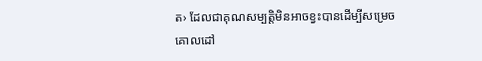ត› ដែលជាគុណសម្បត្តិមិនអាចខ្វះបានដើម្បីសម្រេចគោលដៅ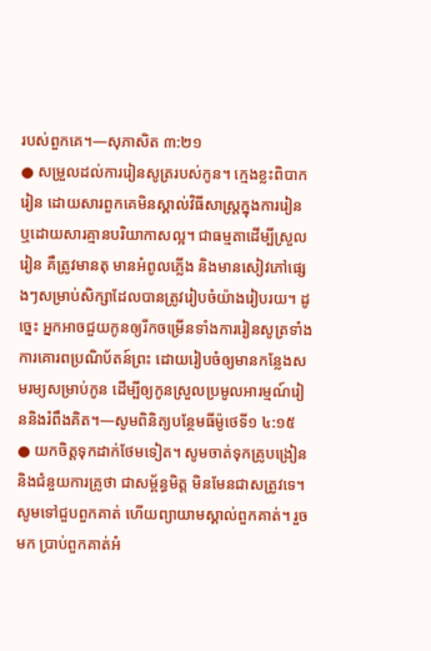របស់ពួកគេ។—សុភាសិត ៣:២១
● សម្រួលដល់ការរៀនសូត្ររបស់កូន។ ក្មេងខ្លះពិបាករៀន ដោយសារពួកគេមិនស្គាល់វិធីសាស្ត្រក្នុងការរៀន ឬដោយសារគ្មានបរិយាកាសល្អ។ ជាធម្មតាដើម្បីស្រួលរៀន គឺត្រូវមានតុ មានអំពូលភ្លើង និងមានសៀវភៅផ្សេងៗសម្រាប់សិក្សាដែលបានត្រូវរៀបចំយ៉ាងរៀបរយ។ ដូច្នេះ អ្នកអាចជួយកូនឲ្យរីកចម្រើនទាំងការរៀនសូត្រទាំងការគោរពប្រណិប័តន៍ព្រះ ដោយរៀបចំឲ្យមានកន្លែងសមរម្យសម្រាប់កូន ដើម្បីឲ្យកូនស្រួលប្រមូលអារម្មណ៍រៀននិងរំពឹងគិត។—សូមពិនិត្យបន្ថែមធីម៉ូថេទី១ ៤:១៥
● យកចិត្តទុកដាក់ថែមទៀត។ សូមចាត់ទុកគ្រូបង្រៀននិងជំនួយការគ្រូថា ជាសម្ព័ន្ធមិត្ត មិនមែនជាសត្រូវទេ។ សូមទៅជួបពួកគាត់ ហើយព្យាយាមស្គាល់ពួកគាត់។ រួចមក ប្រាប់ពួកគាត់អំ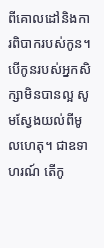ពីគោលដៅនិងការពិបាករបស់កូន។ បើកូនរបស់អ្នកសិក្សាមិនបានល្អ សូមស្វែងយល់ពីមូលហេតុ។ ជាឧទាហរណ៍ តើកូ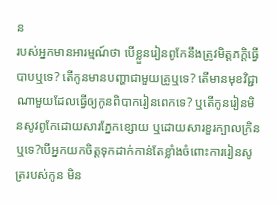ន
របស់អ្នកមានអារម្មណ៍ថា បើខ្លួនរៀនពូកែនឹងត្រូវមិត្តភក្ដិធ្វើបាបឬទេ? តើកូនមានបញ្ហាជាមួយគ្រូឬទេ? តើមានមុខវិជ្ជាណាមួយដែលធ្វើឲ្យកូនពិបាករៀនពេកទេ? ឬតើកូនរៀនមិនសូវពូកែដោយសារភ្នែកខ្សោយ ឬដោយសារខួរក្បាលក្រិនឬទេ?បើអ្នកយកចិត្តទុកដាក់កាន់តែខ្លាំងចំពោះការរៀនសូត្ររបស់កូន មិន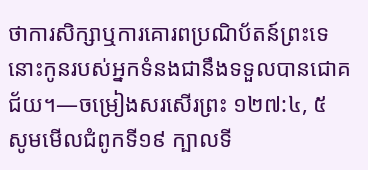ថាការសិក្សាឬការគោរពប្រណិប័តន៍ព្រះទេ នោះកូនរបស់អ្នកទំនងជានឹងទទួលបានជោគជ័យ។—ចម្រៀងសរសើរព្រះ ១២៧:៤, ៥
សូមមើលជំពូកទី១៩ ក្បាលទី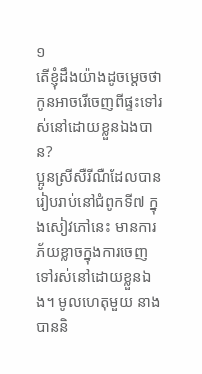១
តើខ្ញុំដឹងយ៉ាងដូចម្ដេចថា កូនអាចរើចេញពីផ្ទះទៅរស់នៅដោយខ្លួនឯងបាន?
ប្អូនស្រីសឺរីណឺដែលបានរៀបរាប់នៅជំពូកទី៧ ក្នុងសៀវភៅនេះ មានការភ័យខ្លាចក្នុងការចេញទៅរស់នៅដោយខ្លួនឯង។ មូលហេតុមួយ នាងបាននិ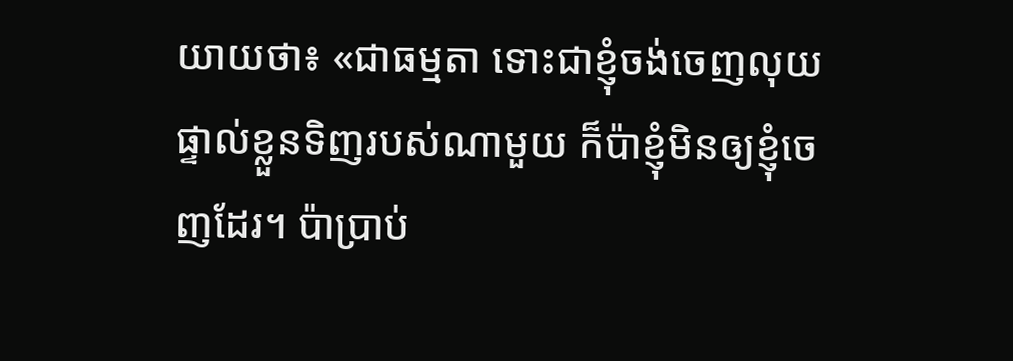យាយថា៖ «ជាធម្មតា ទោះជាខ្ញុំចង់ចេញលុយផ្ទាល់ខ្លួនទិញរបស់ណាមួយ ក៏ប៉ាខ្ញុំមិនឲ្យខ្ញុំចេញដែរ។ ប៉ាប្រាប់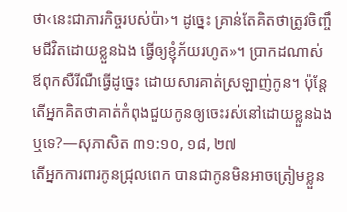ថា‹នេះជាភារកិច្ចរបស់ប៉ា›។ ដូច្នេះ គ្រាន់តែគិតថាត្រូវចិញ្ចឹមជីវិតដោយខ្លួនឯង ធ្វើឲ្យខ្ញុំភ័យរហូត»។ ប្រាកដណាស់ ឪពុកសឺរីណឺធ្វើដូច្នេះ ដោយសារគាត់ស្រឡាញ់កូន។ ប៉ុន្តែ តើអ្នកគិតថាគាត់កំពុងជួយកូនឲ្យចេះរស់នៅដោយខ្លួនឯងឬទេ?—សុភាសិត ៣១:១០, ១៨, ២៧
តើអ្នកការពារកូនជ្រុលពេក បានជាកូនមិនអាចត្រៀមខ្លួន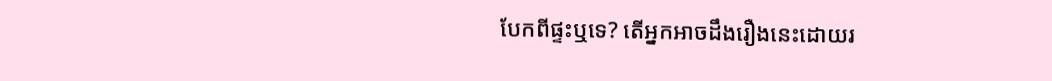បែកពីផ្ទះឬទេ? តើអ្នកអាចដឹងរឿងនេះដោយរ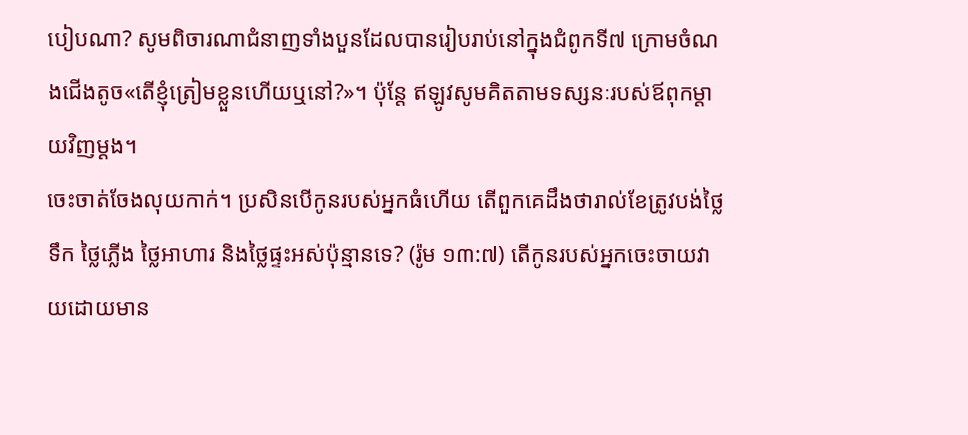បៀបណា? សូមពិចារណាជំនាញទាំងបួនដែលបានរៀបរាប់នៅក្នុងជំពូកទី៧ ក្រោមចំណងជើងតូច«តើខ្ញុំត្រៀមខ្លួនហើយឬនៅ?»។ ប៉ុន្តែ ឥឡូវសូមគិតតាមទស្សនៈរបស់ឪពុកម្ដាយវិញម្ដង។
ចេះចាត់ចែងលុយកាក់។ ប្រសិនបើកូនរបស់អ្នកធំហើយ តើពួកគេដឹងថារាល់ខែត្រូវបង់ថ្លៃទឹក ថ្លៃភ្លើង ថ្លៃអាហារ និងថ្លៃផ្ទះអស់ប៉ុន្មានទេ? (រ៉ូម ១៣:៧) តើកូនរបស់អ្នកចេះចាយវាយដោយមាន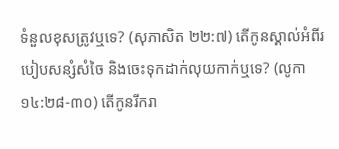ទំនួលខុសត្រូវឬទេ? (សុភាសិត ២២:៧) តើកូនស្គាល់អំពីរបៀបសន្សំសំចៃ និងចេះទុកដាក់លុយកាក់ឬទេ? (លូកា ១៤:២៨-៣០) តើកូនរីករា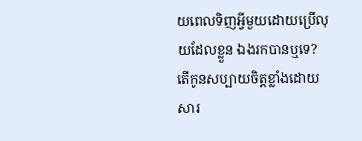យពេលទិញអ្វីមួយដោយប្រើលុយដែលខ្លួន ឯងរកបានឬទេ? តើកូនសប្បាយចិត្តខ្លាំងដោយសារ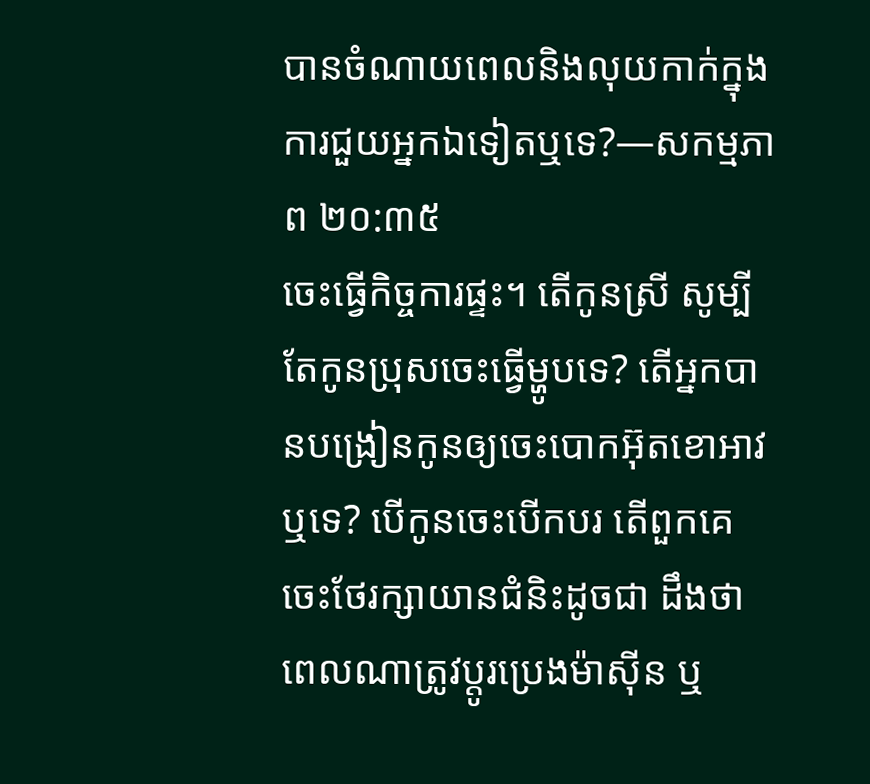បានចំណាយពេលនិងលុយកាក់ក្នុងការជួយអ្នកឯទៀតឬទេ?—សកម្មភាព ២០:៣៥
ចេះធ្វើកិច្ចការផ្ទះ។ តើកូនស្រី សូម្បីតែកូនប្រុសចេះធ្វើម្ហូបទេ? តើអ្នកបានបង្រៀនកូនឲ្យចេះបោកអ៊ុតខោអាវឬទេ? បើកូនចេះបើកបរ តើពួកគេចេះថែរក្សាយានជំនិះដូចជា ដឹងថាពេលណាត្រូវប្ដូរប្រេងម៉ាស៊ីន ឬ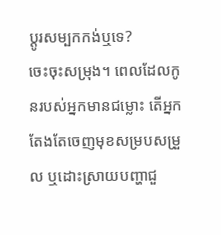ប្ដូរសម្បកកង់ឬទេ?
ចេះចុះសម្រុង។ ពេលដែលកូនរបស់អ្នកមានជម្លោះ តើអ្នកតែងតែចេញមុខសម្របសម្រួល ឬដោះស្រាយបញ្ហាជួ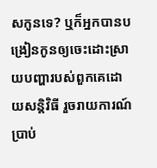សកូនទេ? ឬក៏អ្នកបានបង្រៀនកូនឲ្យចេះដោះស្រាយបញ្ហារបស់ពួកគេដោយសន្តិវិធី រួចរាយការណ៍ប្រាប់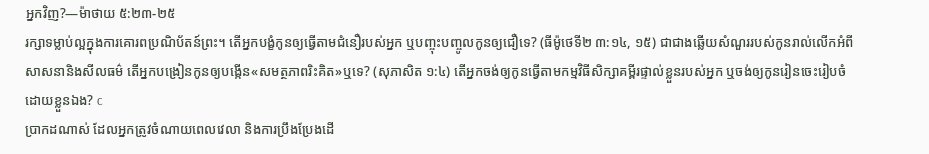អ្នកវិញ?—ម៉ាថាយ ៥:២៣-២៥
រក្សាទម្លាប់ល្អក្នុងការគោរពប្រណិប័តន៍ព្រះ។ តើអ្នកបង្ខំកូនឲ្យធ្វើតាមជំនឿរបស់អ្នក ឬបញ្ចុះបញ្ចូលកូនឲ្យជឿទេ? (ធីម៉ូថេទី២ ៣:១៤, ១៥) ជាជាងឆ្លើយសំណួររបស់កូនរាល់លើកអំពីសាសនានិងសីលធម៌ តើអ្នកបង្រៀនកូនឲ្យបង្កើន«សមត្ថភាពរិះគិត»ឬទេ? (សុភាសិត ១:៤) តើអ្នកចង់ឲ្យកូនធ្វើតាមកម្មវិធីសិក្សាគម្ពីរផ្ទាល់ខ្លួនរបស់អ្នក ឬចង់ឲ្យកូនរៀនចេះរៀបចំដោយខ្លួនឯង? c
ប្រាកដណាស់ ដែលអ្នកត្រូវចំណាយពេលវេលា និងការប្រឹងប្រែងដើ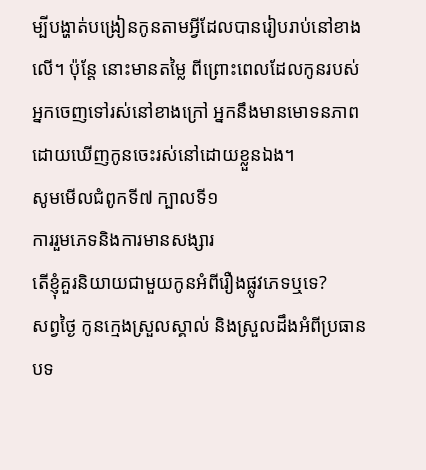ម្បីបង្ហាត់បង្រៀនកូនតាមអ្វីដែលបានរៀបរាប់នៅខាងលើ។ ប៉ុន្តែ នោះមានតម្លៃ ពីព្រោះពេលដែលកូនរបស់អ្នកចេញទៅរស់នៅខាងក្រៅ អ្នកនឹងមានមោទនភាពដោយឃើញកូនចេះរស់នៅដោយខ្លួនឯង។
សូមមើលជំពូកទី៧ ក្បាលទី១
ការរួមភេទនិងការមានសង្សារ
តើខ្ញុំគួរនិយាយជាមួយកូនអំពីរឿងផ្លូវភេទឬទេ?
សព្វថ្ងៃ កូនក្មេងស្រួលស្គាល់ និងស្រួលដឹងអំពីប្រធានបទ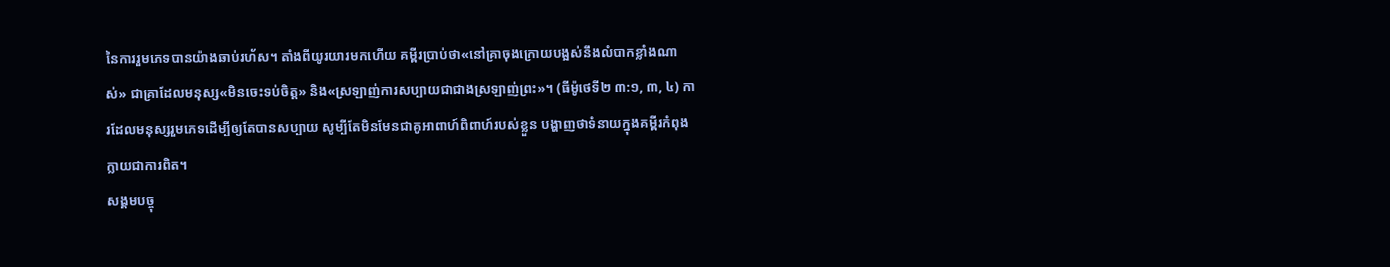នៃការរួមភេទបានយ៉ាងឆាប់រហ័ស។ តាំងពីយូរយារមកហើយ គម្ពីរប្រាប់ថា«នៅគ្រាចុងក្រោយបង្អស់នឹងលំបាកខ្លាំងណាស់» ជាគ្រាដែលមនុស្ស«មិនចេះទប់ចិត្ត» និង«ស្រឡាញ់ការសប្បាយជាជាងស្រឡាញ់ព្រះ»។ (ធីម៉ូថេទី២ ៣:១, ៣, ៤) ការដែលមនុស្សរួមភេទដើម្បីឲ្យតែបានសប្បាយ សូម្បីតែមិនមែនជាគូអាពាហ៍ពិពាហ៍របស់ខ្លួន បង្ហាញថាទំនាយក្នុងគម្ពីរកំពុងក្លាយជាការពិត។
សង្គមបច្ចុ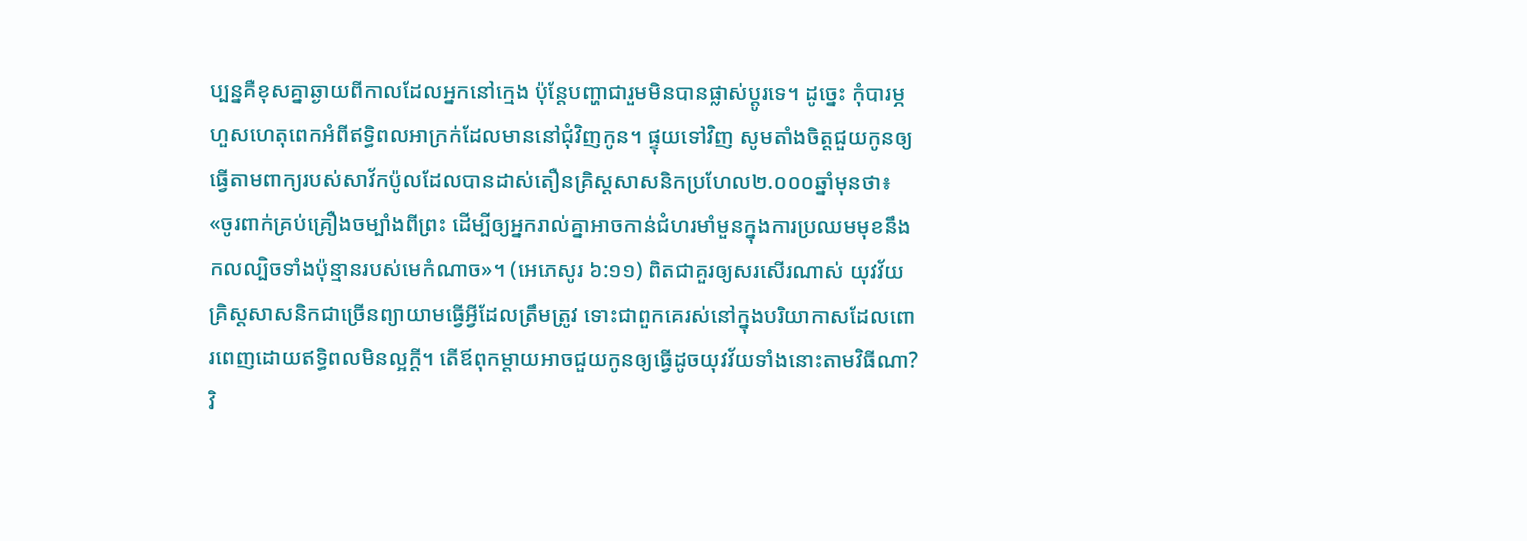ប្បន្នគឺខុសគ្នាឆ្ងាយពីកាលដែលអ្នកនៅក្មេង ប៉ុន្តែបញ្ហាជារួមមិនបានផ្លាស់ប្ដូរទេ។ ដូច្នេះ កុំបារម្ភហួសហេតុពេកអំពីឥទ្ធិពលអាក្រក់ដែលមាននៅជុំវិញកូន។ ផ្ទុយទៅវិញ សូមតាំងចិត្តជួយកូនឲ្យធ្វើតាមពាក្យរបស់សាវ័កប៉ូលដែលបានដាស់តឿនគ្រិស្តសាសនិកប្រហែល២.០០០ឆ្នាំមុនថា៖ «ចូរពាក់គ្រប់គ្រឿងចម្បាំងពីព្រះ ដើម្បីឲ្យអ្នករាល់គ្នាអាចកាន់ជំហរមាំមួនក្នុងការប្រឈមមុខនឹងកលល្បិចទាំងប៉ុន្មានរបស់មេកំណាច»។ (អេភេសូរ ៦:១១) ពិតជាគួរឲ្យសរសើរណាស់ យុវវ័យគ្រិស្តសាសនិកជាច្រើនព្យាយាមធ្វើអ្វីដែលត្រឹមត្រូវ ទោះជាពួកគេរស់នៅក្នុងបរិយាកាសដែលពោរពេញដោយឥទ្ធិពលមិនល្អក្ដី។ តើឪពុកម្ដាយអាចជួយកូនឲ្យធ្វើដូចយុវវ័យទាំងនោះតាមវិធីណា?
វិ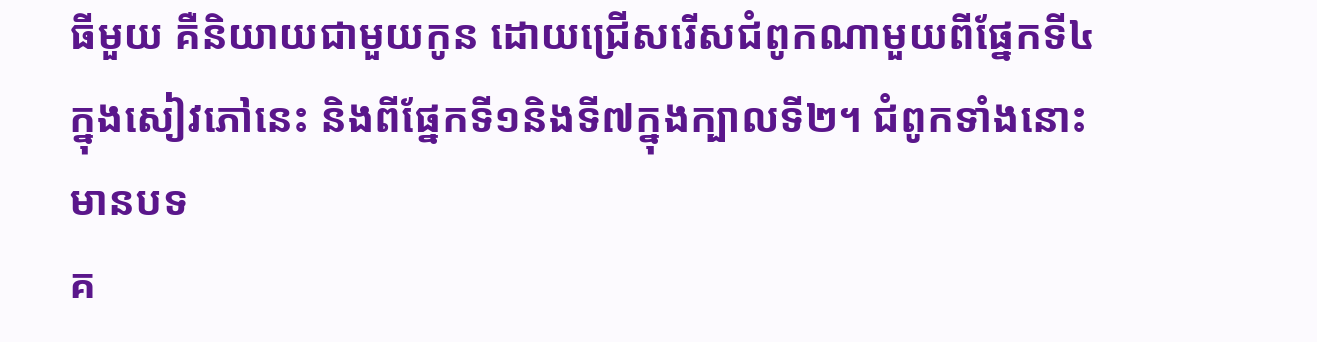ធីមួយ គឺនិយាយជាមួយកូន ដោយជ្រើសរើសជំពូកណាមួយពីផ្នែកទី៤ក្នុងសៀវភៅនេះ និងពីផ្នែកទី១និងទី៧ក្នុងក្បាលទី២។ ជំពូកទាំងនោះមានបទ
គ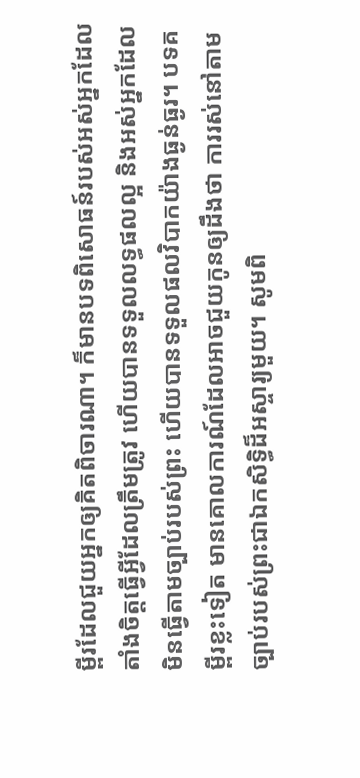ម្ពីរដែលជួយអ្នកឲ្យគិតពិចារណា។ ក៏មានបទពិសោធន៍របស់អស់អ្នកដែលតាំងចិត្តធ្វើអ្វីដែលត្រឹមត្រូវ ហើយបានទទួលលទ្ធផលល្អ និងអស់អ្នកដែលមិនធ្វើតាមច្បាប់របស់ព្រះ ហើយបានទទួលផលវិបាកយ៉ាងធ្ងន់ធ្ងរ។ បទគម្ពីរខ្លះទៀត មានគោលការណ៍ដែលអាចជួយកូនឲ្យដឹងថា ការរស់នៅតាមច្បាប់របស់ព្រះជាឯកសិទ្ធិដ៏អស្ចារ្យមួយ។ សូមពិ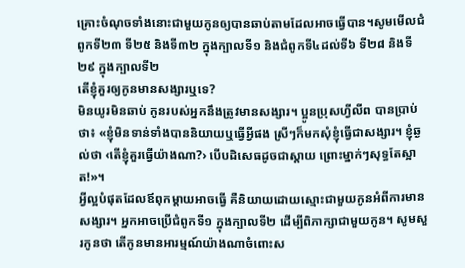គ្រោះចំណុចទាំងនោះជាមួយកូនឲ្យបានឆាប់តាមដែលអាចធ្វើបាន។សូមមើលជំពូកទី២៣ ទី២៥ និងទី៣២ ក្នុងក្បាលទី១ និងជំពូកទី៤ដល់ទី៦ ទី២៨ និងទី២៩ ក្នុងក្បាលទី២
តើខ្ញុំគួរឲ្យកូនមានសង្សារឬទេ?
មិនយូរមិនឆាប់ កូនរបស់អ្នកនឹងត្រូវមានសង្សារ។ ប្អូនប្រុសហ្វីលីព បានប្រាប់ថា៖ «ខ្ញុំមិនទាន់ទាំងបាននិយាយឬធ្វើអ្វីផង ស្រីៗក៏មកសុំខ្ញុំធ្វើជាសង្សារ។ ខ្ញុំឆ្ងល់ថា ‹តើខ្ញុំគួរធ្វើយ៉ាងណា?› បើបដិសេធដូចជាស្ដាយ ព្រោះម្នាក់ៗសុទ្ធតែស្អាត!»។
អ្វីល្អបំផុតដែលឪពុកម្ដាយអាចធ្វើ គឺនិយាយដោយស្មោះជាមួយកូនអំពីការមានសង្សារ។ អ្នកអាចប្រើជំពូកទី១ ក្នុងក្បាលទី២ ដើម្បីពិភាក្សាជាមួយកូន។ សូមសួរកូនថា តើកូនមានអារម្មណ៍យ៉ាងណាចំពោះស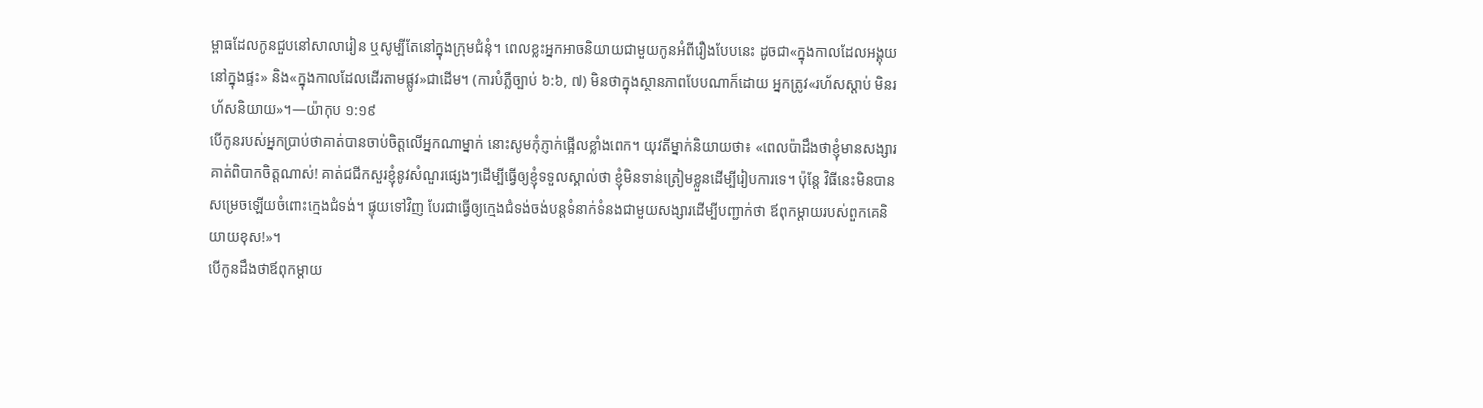ម្ពាធដែលកូនជួបនៅសាលារៀន ឬសូម្បីតែនៅក្នុងក្រុមជំនុំ។ ពេលខ្លះអ្នកអាចនិយាយជាមួយកូនអំពីរឿងបែបនេះ ដូចជា«ក្នុងកាលដែលអង្គុយនៅក្នុងផ្ទះ» និង«ក្នុងកាលដែលដើរតាមផ្លូវ»ជាដើម។ (ការបំភ្លឺច្បាប់ ៦:៦, ៧) មិនថាក្នុងស្ថានភាពបែបណាក៏ដោយ អ្នកត្រូវ«រហ័សស្ដាប់ មិនរហ័សនិយាយ»។—យ៉ាកុប ១:១៩
បើកូនរបស់អ្នកប្រាប់ថាគាត់បានចាប់ចិត្តលើអ្នកណាម្នាក់ នោះសូមកុំភ្ញាក់ផ្អើលខ្លាំងពេក។ យុវតីម្នាក់និយាយថា៖ «ពេលប៉ាដឹងថាខ្ញុំមានសង្សារ គាត់ពិបាកចិត្តណាស់! គាត់ជជីកសួរខ្ញុំនូវសំណួរផ្សេងៗដើម្បីធ្វើឲ្យខ្ញុំទទួលស្គាល់ថា ខ្ញុំមិនទាន់ត្រៀមខ្លួនដើម្បីរៀបការទេ។ ប៉ុន្តែ វិធីនេះមិនបានសម្រេចឡើយចំពោះក្មេងជំទង់។ ផ្ទុយទៅវិញ បែរជាធ្វើឲ្យក្មេងជំទង់ចង់បន្តទំនាក់ទំនងជាមួយសង្សារដើម្បីបញ្ជាក់ថា ឪពុកម្ដាយរបស់ពួកគេនិយាយខុស!»។
បើកូនដឹងថាឪពុកម្ដាយ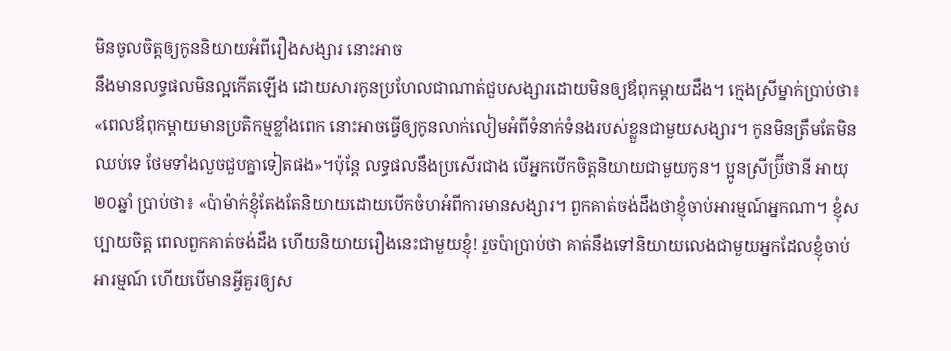មិនចូលចិត្តឲ្យកូននិយាយអំពីរឿងសង្សារ នោះអាច
នឹងមានលទ្ធផលមិនល្អកើតឡើង ដោយសារកូនប្រហែលជាណាត់ជួបសង្សារដោយមិនឲ្យឪពុកម្ដាយដឹង។ ក្មេងស្រីម្នាក់ប្រាប់ថា៖ «ពេលឪពុកម្ដាយមានប្រតិកម្មខ្លាំងពេក នោះអាចធ្វើឲ្យកូនលាក់លៀមអំពីទំនាក់ទំនងរបស់ខ្លួនជាមួយសង្សារ។ កូនមិនត្រឹមតែមិនឈប់ទេ ថែមទាំងលួចជួបគ្នាទៀតផង»។ប៉ុន្តែ លទ្ធផលនឹងប្រសើរជាង បើអ្នកបើកចិត្តនិយាយជាមួយកូន។ ប្អូនស្រីប៊្រីថានី អាយុ២០ឆ្នាំ ប្រាប់ថា៖ «ប៉ាម៉ាក់ខ្ញុំតែងតែនិយាយដោយបើកចំហអំពីការមានសង្សារ។ ពួកគាត់ចង់ដឹងថាខ្ញុំចាប់អារម្មណ៍អ្នកណា។ ខ្ញុំសប្បាយចិត្ត ពេលពួកគាត់ចង់ដឹង ហើយនិយាយរឿងនេះជាមួយខ្ញុំ! រួចប៉ាប្រាប់ថា គាត់នឹងទៅនិយាយលេងជាមួយអ្នកដែលខ្ញុំចាប់អារម្មណ៍ ហើយបើមានអ្វីគួរឲ្យស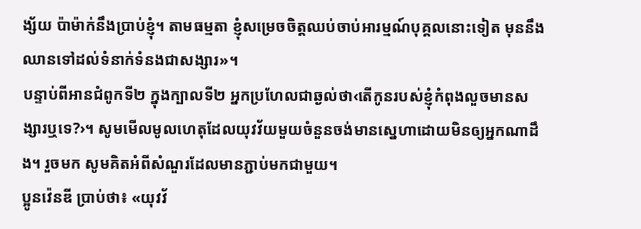ង្ស័យ ប៉ាម៉ាក់នឹងប្រាប់ខ្ញុំ។ តាមធម្មតា ខ្ញុំសម្រេចចិត្តឈប់ចាប់អារម្មណ៍បុគ្គលនោះទៀត មុននឹងឈានទៅដល់ទំនាក់ទំនងជាសង្សារ»។
បន្ទាប់ពីអានជំពូកទី២ ក្នុងក្បាលទី២ អ្នកប្រហែលជាឆ្ងល់ថា‹តើកូនរបស់ខ្ញុំកំពុងលួចមានសង្សារឬទេ?›។ សូមមើលមូលហេតុដែលយុវវ័យមួយចំនួនចង់មានស្នេហាដោយមិនឲ្យអ្នកណាដឹង។ រួចមក សូមគិតអំពីសំណួរដែលមានភ្ជាប់មកជាមួយ។
ប្អូនវ៉េនឌី ប្រាប់ថា៖ «យុវវ័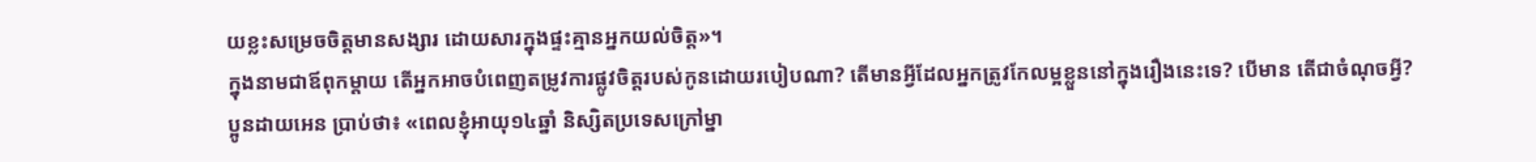យខ្លះសម្រេចចិត្តមានសង្សារ ដោយសារក្នុងផ្ទះគ្មានអ្នកយល់ចិត្ត»។
ក្នុងនាមជាឪពុកម្ដាយ តើអ្នកអាចបំពេញតម្រូវការផ្លូវចិត្តរបស់កូនដោយរបៀបណា? តើមានអ្វីដែលអ្នកត្រូវកែលម្អខ្លួននៅក្នុងរឿងនេះទេ? បើមាន តើជាចំណុចអ្វី?
ប្អូនដាយអេន ប្រាប់ថា៖ «ពេលខ្ញុំអាយុ១៤ឆ្នាំ និស្សិតប្រទេសក្រៅម្នា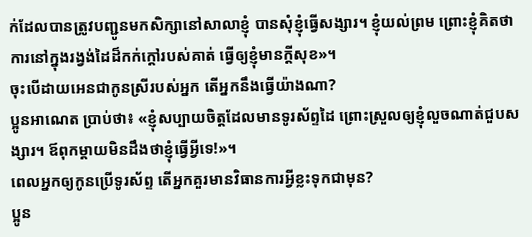ក់ដែលបានត្រូវបញ្ជូនមកសិក្សានៅសាលាខ្ញុំ បានសុំខ្ញុំធ្វើសង្សារ។ ខ្ញុំយល់ព្រម ព្រោះខ្ញុំគិតថាការនៅក្នុងរង្វង់ដៃដ៏កក់ក្ដៅរបស់គាត់ ធ្វើឲ្យខ្ញុំមានក្ដីសុខ»។
ចុះបើដាយអេនជាកូនស្រីរបស់អ្នក តើអ្នកនឹងធ្វើយ៉ាងណា?
ប្អូនអាណេត ប្រាប់ថា៖ «ខ្ញុំសប្បាយចិត្តដែលមានទូរស័ព្ទដៃ ព្រោះស្រួលឲ្យខ្ញុំលួចណាត់ជួបសង្សារ។ ឪពុកម្ដាយមិនដឹងថាខ្ញុំធ្វើអ្វីទេ!»។
ពេលអ្នកឲ្យកូនប្រើទូរស័ព្ទ តើអ្នកគួរមានវិធានការអ្វីខ្លះទុកជាមុន?
ប្អូន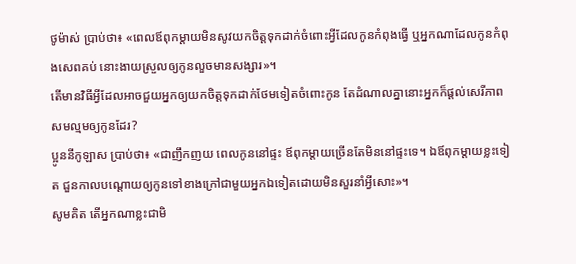ថូម៉ាស់ ប្រាប់ថា៖ «ពេលឪពុកម្ដាយមិនសូវយកចិត្តទុកដាក់ចំពោះអ្វីដែលកូនកំពុងធ្វើ ឬអ្នកណាដែលកូនកំពុងសេពគប់ នោះងាយស្រួលឲ្យកូនលួចមានសង្សារ»។
តើមានវិធីអ្វីដែលអាចជួយអ្នកឲ្យយកចិត្តទុកដាក់ថែមទៀតចំពោះកូន តែដំណាលគ្នានោះអ្នកក៏ផ្ដល់សេរីភាពសមល្មមឲ្យកូនដែរ?
ប្អូននីកូឡាស ប្រាប់ថា៖ «ជាញឹកញយ ពេលកូននៅផ្ទះ ឪពុកម្ដាយច្រើនតែមិននៅផ្ទះទេ។ ឯឪពុកម្ដាយខ្លះទៀត ជួនកាលបណ្ដោយឲ្យកូនទៅខាងក្រៅជាមួយអ្នកឯទៀតដោយមិនសួរនាំអ្វីសោះ»។
សូមគិត តើអ្នកណាខ្លះជាមិ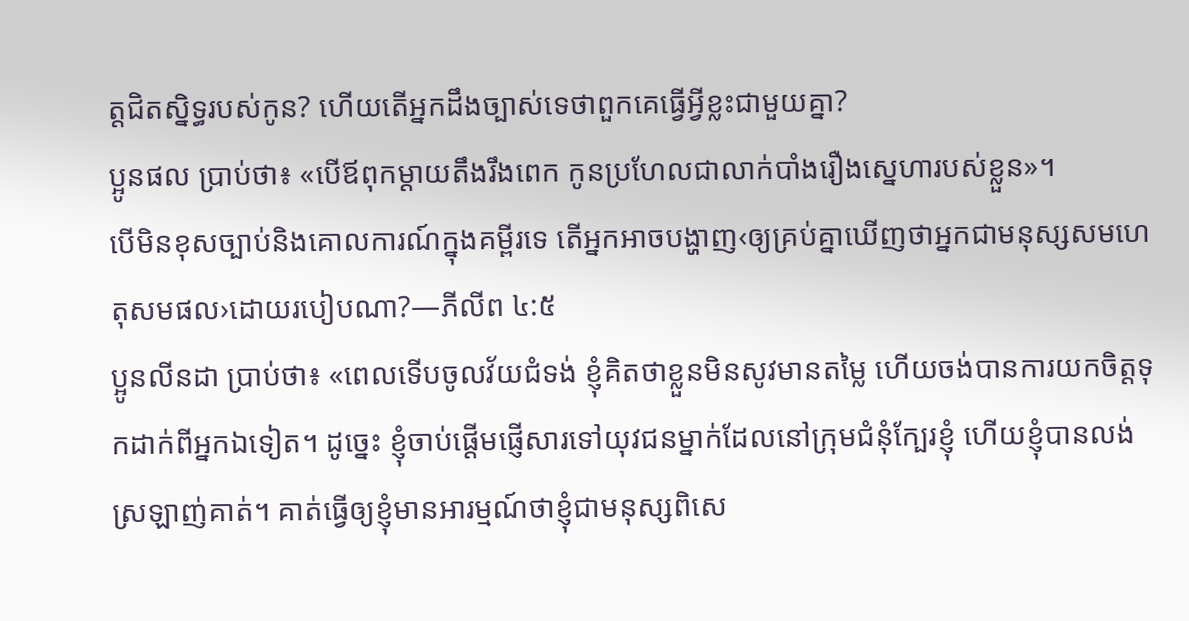ត្តជិតស្និទ្ធរបស់កូន? ហើយតើអ្នកដឹងច្បាស់ទេថាពួកគេធ្វើអ្វីខ្លះជាមួយគ្នា?
ប្អូនផល ប្រាប់ថា៖ «បើឪពុកម្ដាយតឹងរឹងពេក កូនប្រហែលជាលាក់បាំងរឿងស្នេហារបស់ខ្លួន»។
បើមិនខុសច្បាប់និងគោលការណ៍ក្នុងគម្ពីរទេ តើអ្នកអាចបង្ហាញ‹ឲ្យគ្រប់គ្នាឃើញថាអ្នកជាមនុស្សសមហេតុសមផល›ដោយរបៀបណា?—ភីលីព ៤:៥
ប្អូនលីនដា ប្រាប់ថា៖ «ពេលទើបចូលវ័យជំទង់ ខ្ញុំគិតថាខ្លួនមិនសូវមានតម្លៃ ហើយចង់បានការយកចិត្តទុកដាក់ពីអ្នកឯទៀត។ ដូច្នេះ ខ្ញុំចាប់ផ្ដើមផ្ញើសារទៅយុវជនម្នាក់ដែលនៅក្រុមជំនុំក្បែរខ្ញុំ ហើយខ្ញុំបានលង់ស្រឡាញ់គាត់។ គាត់ធ្វើឲ្យខ្ញុំមានអារម្មណ៍ថាខ្ញុំជាមនុស្សពិសេ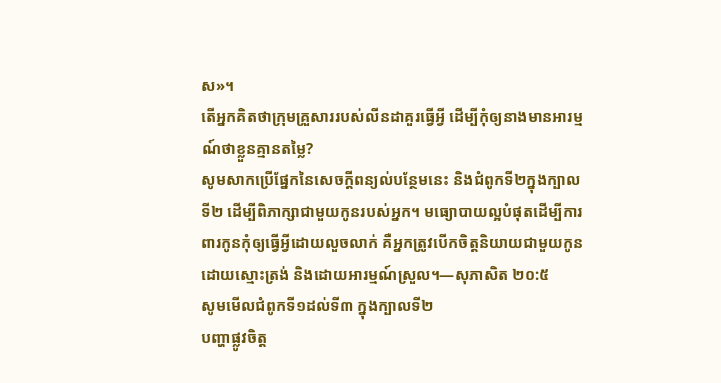ស»។
តើអ្នកគិតថាក្រុមគ្រួសាររបស់លីនដាគួរធ្វើអ្វី ដើម្បីកុំឲ្យនាងមានអារម្មណ៍ថាខ្លួនគ្មានតម្លៃ?
សូមសាកប្រើផ្នែកនៃសេចក្ដីពន្យល់បន្ថែមនេះ និងជំពូកទី២ក្នុងក្បាលទី២ ដើម្បីពិភាក្សាជាមួយកូនរបស់អ្នក។ មធ្យោបាយល្អបំផុតដើម្បីការពារកូនកុំឲ្យធ្វើអ្វីដោយលួចលាក់ គឺអ្នកត្រូវបើកចិត្តនិយាយជាមួយកូនដោយស្មោះត្រង់ និងដោយអារម្មណ៍ស្រួល។—សុភាសិត ២០:៥
សូមមើលជំពូកទី១ដល់ទី៣ ក្នុងក្បាលទី២
បញ្ហាផ្លូវចិត្ត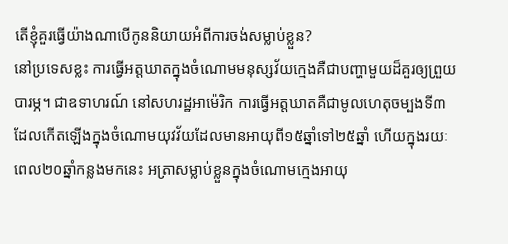តើខ្ញុំគួរធ្វើយ៉ាងណាបើកូននិយាយអំពីការចង់សម្លាប់ខ្លួន?
នៅប្រទេសខ្លះ ការធ្វើអត្តឃាតក្នុងចំណោមមនុស្សវ័យក្មេងគឺជាបញ្ហាមួយដ៏គួរឲ្យព្រួយបារម្ភ។ ជាឧទាហរណ៍ នៅសហរដ្ឋអាម៉េរិក ការធ្វើអត្តឃាតគឺជាមូលហេតុចម្បងទី៣ដែលកើតឡើងក្នុងចំណោមយុវវ័យដែលមានអាយុពី១៥ឆ្នាំទៅ២៥ឆ្នាំ ហើយក្នុងរយៈពេល២០ឆ្នាំកន្លងមកនេះ អត្រាសម្លាប់ខ្លួនក្នុងចំណោមក្មេងអាយុ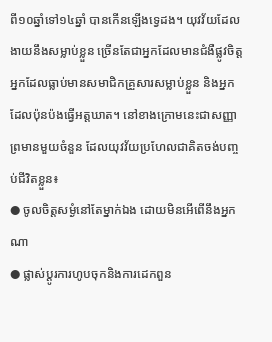ពី១០ឆ្នាំទៅ១៤ឆ្នាំ បានកើនឡើងទ្វេដង។ យុវវ័យដែលងាយនឹងសម្លាប់ខ្លួន ច្រើនតែជាអ្នកដែលមានជំងឺផ្លូវចិត្ត អ្នកដែលធ្លាប់មានសមាជិកគ្រួសារសម្លាប់ខ្លួន និងអ្នកដែលប៉ុនប៉ងធ្វើអត្តឃាត។ នៅខាងក្រោមនេះជាសញ្ញាព្រមានមួយចំនួន ដែលយុវវ័យប្រហែលជាគិតចង់បញ្ចប់ជីវិតខ្លួន៖
● ចូលចិត្តសម្ងំនៅតែម្នាក់ឯង ដោយមិនអើពើនឹងអ្នកណា
● ផ្លាស់ប្ដូរការហូបចុកនិងការដេកពួន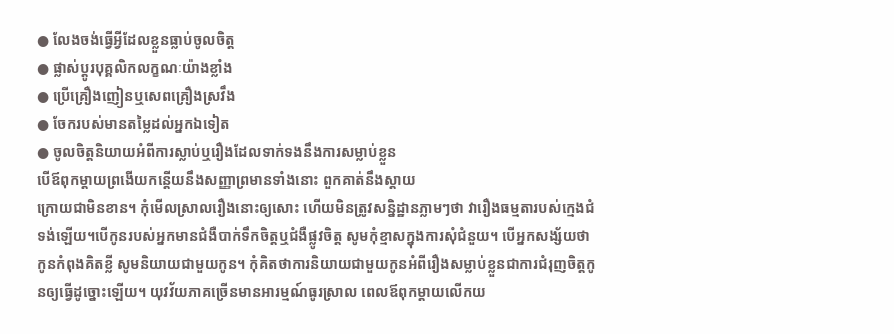● លែងចង់ធ្វើអ្វីដែលខ្លួនធ្លាប់ចូលចិត្ត
● ផ្លាស់ប្ដូរបុគ្គលិកលក្ខណៈយ៉ាងខ្លាំង
● ប្រើគ្រឿងញៀនឬសេពគ្រឿងស្រវឹង
● ចែករបស់មានតម្លៃដល់អ្នកឯទៀត
● ចូលចិត្តនិយាយអំពីការស្លាប់ឬរឿងដែលទាក់ទងនឹងការសម្លាប់ខ្លួន
បើឪពុកម្ដាយព្រងើយកន្តើយនឹងសញ្ញាព្រមានទាំងនោះ ពួកគាត់នឹងស្ដាយ
ក្រោយជាមិនខាន។ កុំមើលស្រាលរឿងនោះឲ្យសោះ ហើយមិនត្រូវសន្និដ្ឋានភ្លាមៗថា វារឿងធម្មតារបស់ក្មេងជំទង់ឡើយ។បើកូនរបស់អ្នកមានជំងឺបាក់ទឹកចិត្តឬជំងឺផ្លូវចិត្ត សូមកុំខ្មាសក្នុងការសុំជំនួយ។ បើអ្នកសង្ស័យថាកូនកំពុងគិតខ្លី សូមនិយាយជាមួយកូន។ កុំគិតថាការនិយាយជាមួយកូនអំពីរឿងសម្លាប់ខ្លួនជាការជំរុញចិត្តកូនឲ្យធ្វើដូច្នោះឡើយ។ យុវវ័យភាគច្រើនមានអារម្មណ៍ធូរស្រាល ពេលឪពុកម្ដាយលើកយ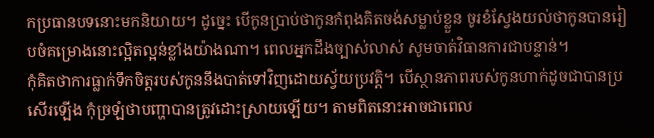កប្រធានបទនោះមកនិយាយ។ ដូច្នេះ បើកូនប្រាប់ថាកូនកំពុងគិតចង់សម្លាប់ខ្លួន ចូរខំស្វែងយល់ថាកូនបានរៀបចំគម្រោងនោះល្អិតល្អន់ខ្លាំងយ៉ាងណា។ ពេលអ្នកដឹងច្បាស់លាស់ សូមចាត់វិធានការជាបន្ទាន់។
កុំគិតថាការធ្លាក់ទឹកចិត្តរបស់កូននឹងបាត់ទៅវិញដោយស្វ័យប្រវត្តិ។ បើស្ថានភាពរបស់កូនហាក់ដូចជាបានប្រសើរឡើង កុំច្រឡំថាបញ្ហាបានត្រូវដោះស្រាយឡើយ។ តាមពិតនោះអាចជាពេល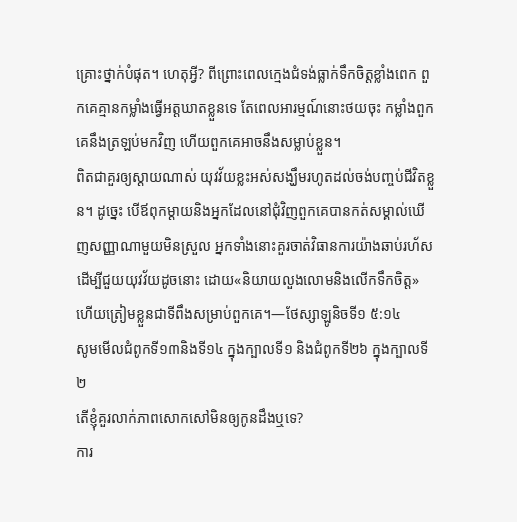គ្រោះថ្នាក់បំផុត។ ហេតុអ្វី? ពីព្រោះពេលក្មេងជំទង់ធ្លាក់ទឹកចិត្តខ្លាំងពេក ពួកគេគ្មានកម្លាំងធ្វើអត្តឃាតខ្លួនទេ តែពេលអារម្មណ៍នោះថយចុះ កម្លាំងពួកគេនឹងត្រឡប់មកវិញ ហើយពួកគេអាចនឹងសម្លាប់ខ្លួន។
ពិតជាគួរឲ្យស្ដាយណាស់ យុវវ័យខ្លះអស់សង្ឃឹមរហូតដល់ចង់បញ្ចប់ជីវិតខ្លួន។ ដូច្នេះ បើឪពុកម្ដាយនិងអ្នកដែលនៅជុំវិញពួកគេបានកត់សម្គាល់ឃើញសញ្ញាណាមួយមិនស្រួល អ្នកទាំងនោះគួរចាត់វិធានការយ៉ាងឆាប់រហ័សដើម្បីជួយយុវវ័យដូចនោះ ដោយ«និយាយលួងលោមនិងលើកទឹកចិត្ត» ហើយត្រៀមខ្លួនជាទីពឹងសម្រាប់ពួកគេ។—ថែស្សាឡូនិចទី១ ៥:១៤
សូមមើលជំពូកទី១៣និងទី១៤ ក្នុងក្បាលទី១ និងជំពូកទី២៦ ក្នុងក្បាលទី២
តើខ្ញុំគួរលាក់ភាពសោកសៅមិនឲ្យកូនដឹងឬទេ?
ការ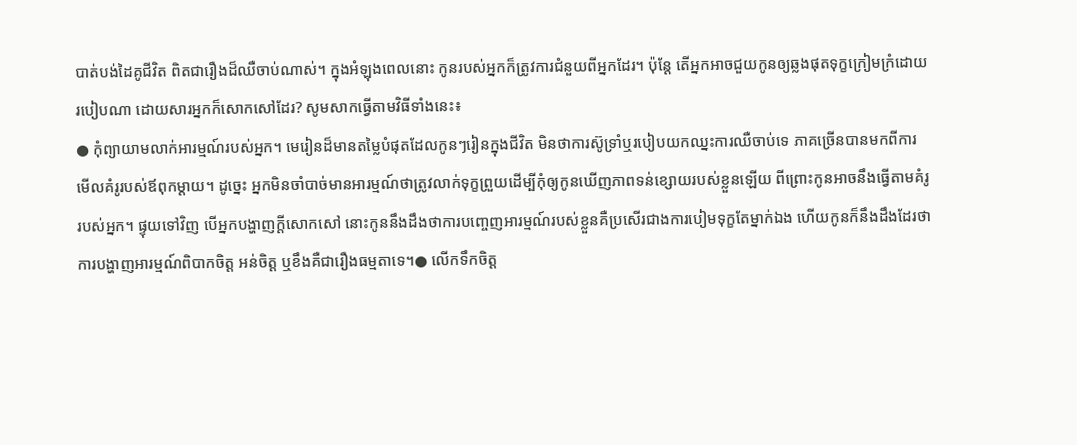បាត់បង់ដៃគូជីវិត ពិតជារឿងដ៏ឈឺចាប់ណាស់។ ក្នុងអំឡុងពេលនោះ កូនរបស់អ្នកក៏ត្រូវការជំនួយពីអ្នកដែរ។ ប៉ុន្តែ តើអ្នកអាចជួយកូនឲ្យឆ្លងផុតទុក្ខក្រៀមក្រំដោយរបៀបណា ដោយសារអ្នកក៏សោកសៅដែរ? សូមសាកធ្វើតាមវិធីទាំងនេះ៖
● កុំព្យាយាមលាក់អារម្មណ៍របស់អ្នក។ មេរៀនដ៏មានតម្លៃបំផុតដែលកូនៗរៀនក្នុងជីវិត មិនថាការស៊ូទ្រាំឬរបៀបយកឈ្នះការឈឺចាប់ទេ ភាគច្រើនបានមកពីការ
មើលគំរូរបស់ឪពុកម្ដាយ។ ដូច្នេះ អ្នកមិនចាំបាច់មានអារម្មណ៍ថាត្រូវលាក់ទុក្ខព្រួយដើម្បីកុំឲ្យកូនឃើញភាពទន់ខ្សោយរបស់ខ្លួនឡើយ ពីព្រោះកូនអាចនឹងធ្វើតាមគំរូរបស់អ្នក។ ផ្ទុយទៅវិញ បើអ្នកបង្ហាញក្ដីសោកសៅ នោះកូននឹងដឹងថាការបញ្ចេញអារម្មណ៍របស់ខ្លួនគឺប្រសើរជាងការបៀមទុក្ខតែម្នាក់ឯង ហើយកូនក៏នឹងដឹងដែរថាការបង្ហាញអារម្មណ៍ពិបាកចិត្ត អន់ចិត្ត ឬខឹងគឺជារឿងធម្មតាទេ។● លើកទឹកចិត្ត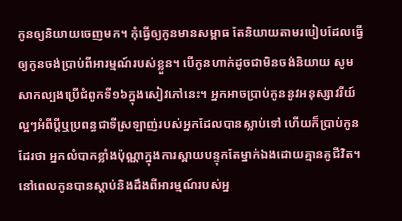កូនឲ្យនិយាយចេញមក។ កុំធ្វើឲ្យកូនមានសម្ពាធ តែនិយាយតាមរបៀបដែលធ្វើឲ្យកូនចង់ប្រាប់ពីអារម្មណ៍របស់ខ្លួន។ បើកូនហាក់ដូចជាមិនចង់និយាយ សូមសាកល្បងប្រើជំពូកទី១៦ក្នុងសៀវភៅនេះ។ អ្នកអាចប្រាប់កូននូវអនុស្សាវរីយ៍ល្អៗអំពីប្ដីឬប្រពន្ធជាទីស្រឡាញ់របស់អ្នកដែលបានស្លាប់ទៅ ហើយក៏ប្រាប់កូនដែរថា អ្នកលំបាកខ្លាំងប៉ុណ្ណាក្នុងការស្ពាយបន្ទុកតែម្នាក់ឯងដោយគ្មានគូជីវិត។ នៅពេលកូនបានស្ដាប់និងដឹងពីអារម្មណ៍របស់អ្ន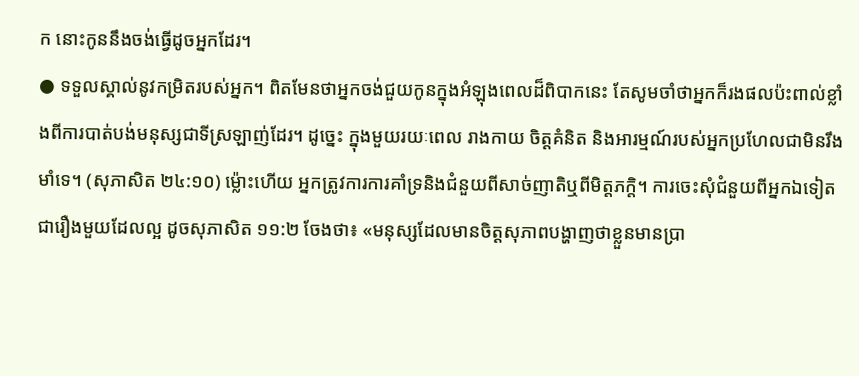ក នោះកូននឹងចង់ធ្វើដូចអ្នកដែរ។
● ទទួលស្គាល់នូវកម្រិតរបស់អ្នក។ ពិតមែនថាអ្នកចង់ជួយកូនក្នុងអំឡុងពេលដ៏ពិបាកនេះ តែសូមចាំថាអ្នកក៏រងផលប៉ះពាល់ខ្លាំងពីការបាត់បង់មនុស្សជាទីស្រឡាញ់ដែរ។ ដូច្នេះ ក្នុងមួយរយៈពេល រាងកាយ ចិត្តគំនិត និងអារម្មណ៍របស់អ្នកប្រហែលជាមិនរឹងមាំទេ។ (សុភាសិត ២៤:១០) ម្ល៉ោះហើយ អ្នកត្រូវការការគាំទ្រនិងជំនួយពីសាច់ញាតិឬពីមិត្តភក្តិ។ ការចេះសុំជំនួយពីអ្នកឯទៀតជារឿងមួយដែលល្អ ដូចសុភាសិត ១១:២ ចែងថា៖ «មនុស្សដែលមានចិត្តសុភាពបង្ហាញថាខ្លួនមានប្រា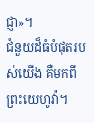ជ្ញា»។
ជំនួយដ៏ធំបំផុតរបស់យើង គឺមកពីព្រះយេហូវ៉ា។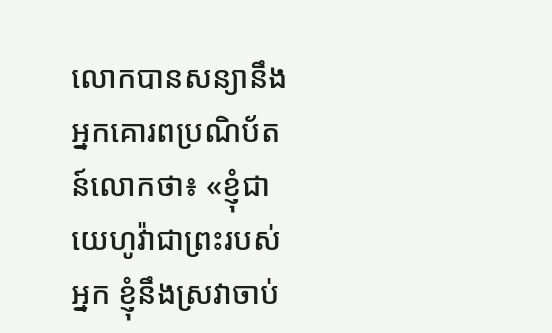លោកបានសន្យានឹងអ្នកគោរពប្រណិប័តន៍លោកថា៖ «ខ្ញុំជាយេហូវ៉ាជាព្រះរបស់អ្នក ខ្ញុំនឹងស្រវាចាប់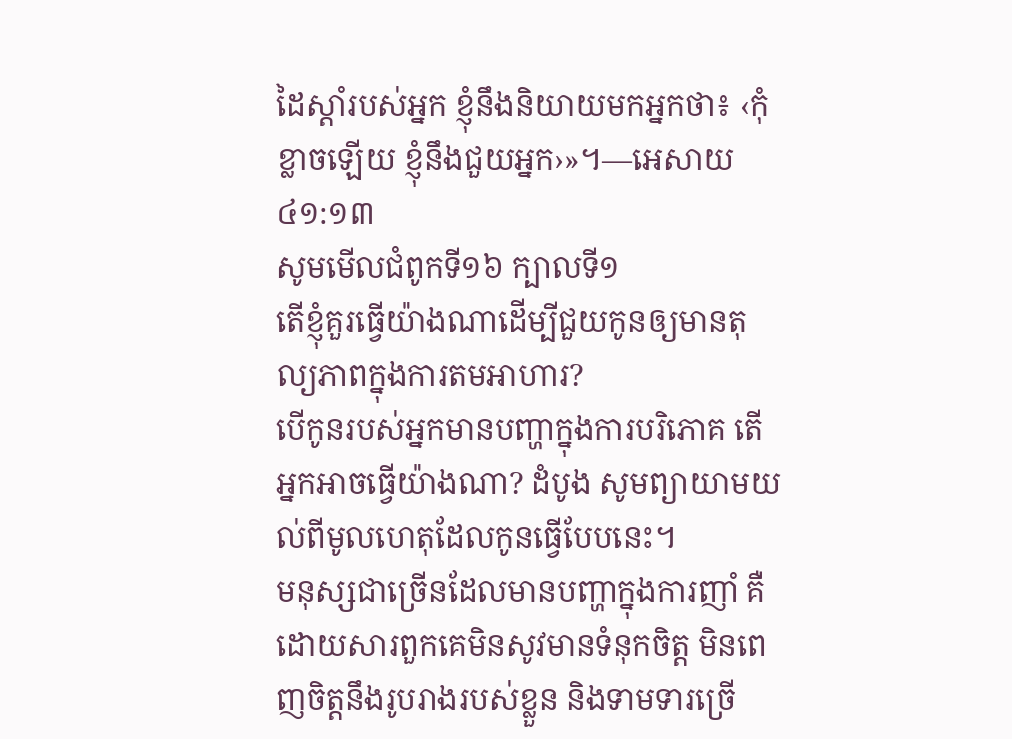ដៃស្ដាំរបស់អ្នក ខ្ញុំនឹងនិយាយមកអ្នកថា៖ ‹កុំខ្លាចឡើយ ខ្ញុំនឹងជួយអ្នក›»។—អេសាយ ៤១:១៣
សូមមើលជំពូកទី១៦ ក្បាលទី១
តើខ្ញុំគួរធ្វើយ៉ាងណាដើម្បីជួយកូនឲ្យមានតុល្យភាពក្នុងការតមអាហារ?
បើកូនរបស់អ្នកមានបញ្ហាក្នុងការបរិភោគ តើអ្នកអាចធ្វើយ៉ាងណា? ដំបូង សូមព្យាយាមយល់ពីមូលហេតុដែលកូនធ្វើបែបនេះ។
មនុស្សជាច្រើនដែលមានបញ្ហាក្នុងការញាំ គឺដោយសារពួកគេមិនសូវមានទំនុកចិត្ត មិនពេញចិត្តនឹងរូបរាងរបស់ខ្លួន និងទាមទារច្រើ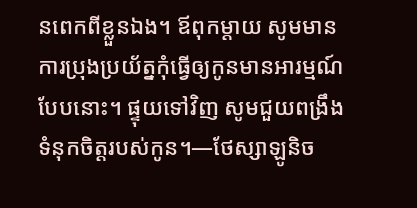នពេកពីខ្លួនឯង។ ឪពុកម្ដាយ សូមមានការប្រុងប្រយ័ត្នកុំធ្វើឲ្យកូនមានអារម្មណ៍បែបនោះ។ ផ្ទុយទៅវិញ សូមជួយពង្រឹងទំនុកចិត្តរបស់កូន។—ថែស្សាឡូនិច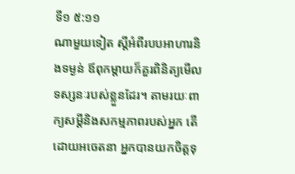ទី១ ៥:១១
ណាមួយទៀត ស្ដីអំពីរបបអាហារនិងទម្ងន់ ឪពុកម្ដាយក៏គួរពិនិត្យមើលទស្សនៈរបស់ខ្លួនដែរ។ តាមរយៈពាក្យសម្ដីនិងសកម្មភាពរបស់អ្នក តើដោយអចេតនា អ្នកបានយកចិត្តទុ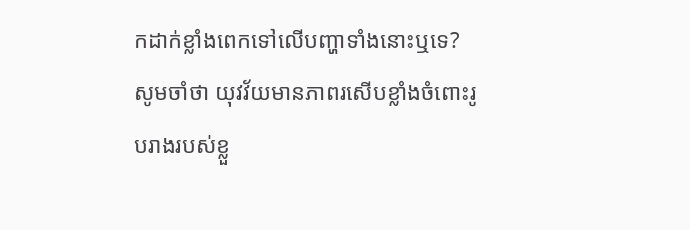កដាក់ខ្លាំងពេកទៅលើបញ្ហាទាំងនោះឬទេ? សូមចាំថា យុវវ័យមានភាពរសើបខ្លាំងចំពោះរូបរាងរបស់ខ្លួ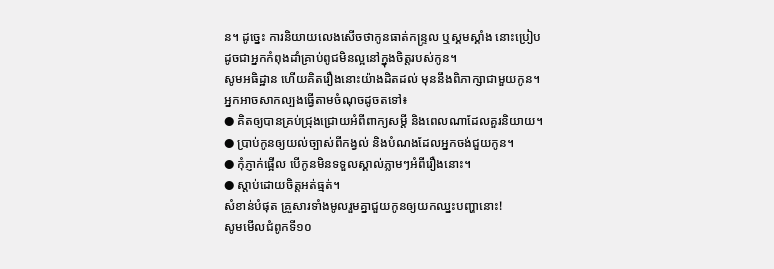ន។ ដូច្នេះ ការនិយាយលេងសើចថាកូនធាត់កន្ទ្រល ឬស្គមស្គាំង នោះប្រៀបដូចជាអ្នកកំពុងដាំគ្រាប់ពូជមិនល្អនៅក្នុងចិត្តរបស់កូន។
សូមអធិដ្ឋាន ហើយគិតរឿងនោះយ៉ាងដិតដល់ មុននឹងពិភាក្សាជាមួយកូន។ អ្នកអាចសាកល្បងធ្វើតាមចំណុចដូចតទៅ៖
● គិតឲ្យបានគ្រប់ជ្រុងជ្រោយអំពីពាក្យសម្ដី និងពេលណាដែលគួរនិយាយ។
● ប្រាប់កូនឲ្យយល់ច្បាស់ពីកង្វល់ និងបំណងដែលអ្នកចង់ជួយកូន។
● កុំភ្ញាក់ផ្អើល បើកូនមិនទទួលស្គាល់ភ្លាមៗអំពីរឿងនោះ។
● ស្ដាប់ដោយចិត្តអត់ធ្មត់។
សំខាន់បំផុត គ្រួសារទាំងមូលរួមគ្នាជួយកូនឲ្យយកឈ្នះបញ្ហានោះ!
សូមមើលជំពូកទី១០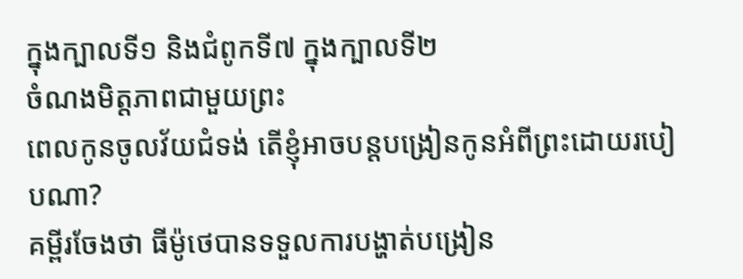ក្នុងក្បាលទី១ និងជំពូកទី៧ ក្នុងក្បាលទី២
ចំណងមិត្តភាពជាមួយព្រះ
ពេលកូនចូលវ័យជំទង់ តើខ្ញុំអាចបន្ដបង្រៀនកូនអំពីព្រះដោយរបៀបណា?
គម្ពីរចែងថា ធីម៉ូថេបានទទួលការបង្ហាត់បង្រៀន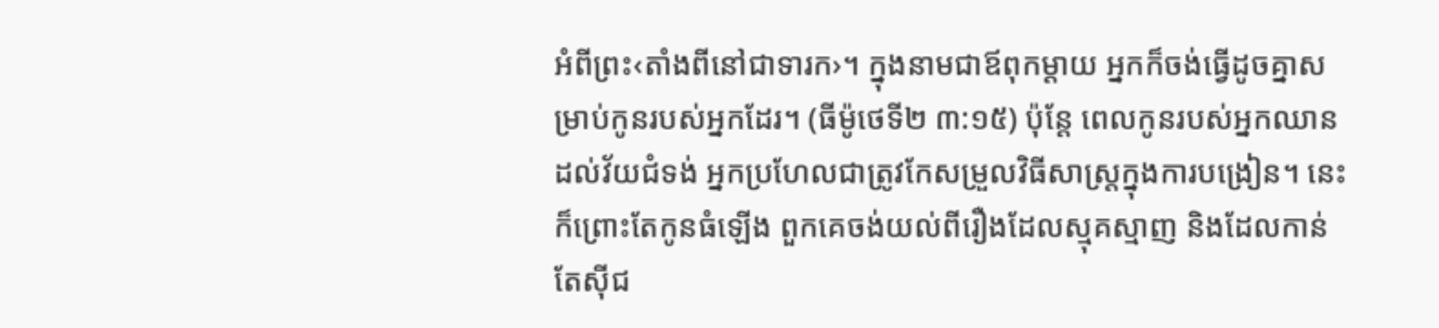អំពីព្រះ‹តាំងពីនៅជាទារក›។ ក្នុងនាមជាឪពុកម្ដាយ អ្នកក៏ចង់ធ្វើដូចគ្នាសម្រាប់កូនរបស់អ្នកដែរ។ (ធីម៉ូថេទី២ ៣:១៥) ប៉ុន្តែ ពេលកូនរបស់អ្នកឈានដល់វ័យជំទង់ អ្នកប្រហែលជាត្រូវកែសម្រួលវិធីសាស្ត្រក្នុងការបង្រៀន។ នេះក៏ព្រោះតែកូនធំឡើង ពួកគេចង់យល់ពីរឿងដែលស្មុគស្មាញ និងដែលកាន់តែស៊ីជ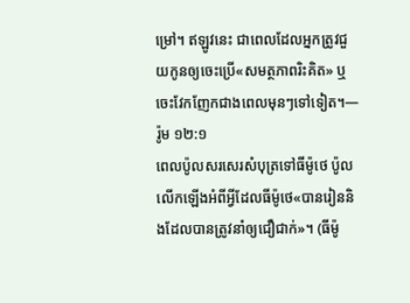ម្រៅ។ ឥឡូវនេះ ជាពេលដែលអ្នកត្រូវជួយកូនឲ្យចេះប្រើ«សមត្ថភាពរិះគិត» ឬចេះវែកញែកជាងពេលមុនៗទៅទៀត។—រ៉ូម ១២:១
ពេលប៉ូលសរសេរសំបុត្រទៅធីម៉ូថេ ប៉ូលលើកឡើងអំពីអ្វីដែលធីម៉ូថេ«បានរៀននិងដែលបានត្រូវនាំឲ្យជឿជាក់»។ (ធីម៉ូ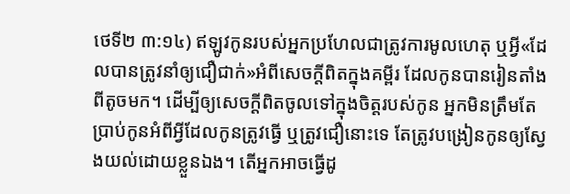ថេទី២ ៣:១៤) ឥឡូវកូនរបស់អ្នកប្រហែលជាត្រូវការមូលហេតុ ឬអ្វី«ដែលបានត្រូវនាំឲ្យជឿជាក់»អំពីសេចក្ដីពិតក្នុងគម្ពីរ ដែលកូនបានរៀនតាំងពីតូចមក។ ដើម្បីឲ្យសេចក្ដីពិតចូលទៅក្នុងចិត្តរបស់កូន អ្នកមិនត្រឹមតែប្រាប់កូនអំពីអ្វីដែលកូនត្រូវធ្វើ ឬត្រូវជឿនោះទេ តែត្រូវបង្រៀនកូនឲ្យស្វែងយល់ដោយខ្លួនឯង។ តើអ្នកអាចធ្វើដូ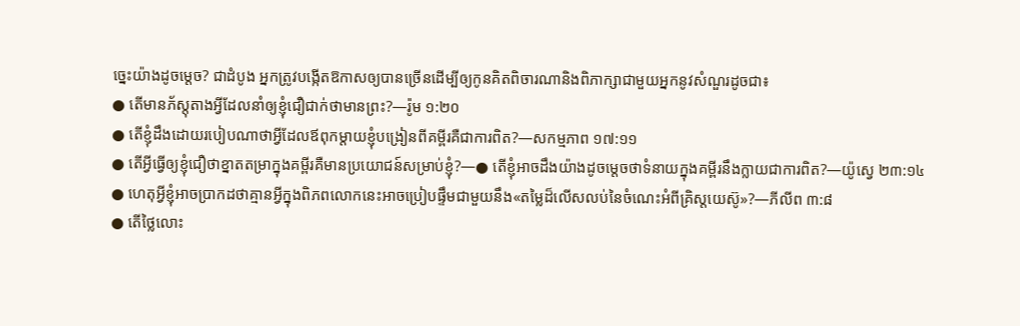ច្នេះយ៉ាងដូចម្ដេច? ជាដំបូង អ្នកត្រូវបង្កើតឱកាសឲ្យបានច្រើនដើម្បីឲ្យកូនគិតពិចារណានិងពិភាក្សាជាមួយអ្នកនូវសំណួរដូចជា៖
● តើមានភ័ស្តុតាងអ្វីដែលនាំឲ្យខ្ញុំជឿជាក់ថាមានព្រះ?—រ៉ូម ១:២០
● តើខ្ញុំដឹងដោយរបៀបណាថាអ្វីដែលឪពុកម្ដាយខ្ញុំបង្រៀនពីគម្ពីរគឺជាការពិត?—សកម្មភាព ១៧:១១
● តើអ្វីធ្វើឲ្យខ្ញុំជឿថាខ្នាតតម្រាក្នុងគម្ពីរគឺមានប្រយោជន៍សម្រាប់ខ្ញុំ?—● តើខ្ញុំអាចដឹងយ៉ាងដូចម្ដេចថាទំនាយក្នុងគម្ពីរនឹងក្លាយជាការពិត?—យ៉ូស្វេ ២៣:១៤
● ហេតុអ្វីខ្ញុំអាចប្រាកដថាគ្មានអ្វីក្នុងពិភពលោកនេះអាចប្រៀបផ្ទឹមជាមួយនឹង«តម្លៃដ៏លើសលប់នៃចំណេះអំពីគ្រិស្តយេស៊ូ»?—ភីលីព ៣:៨
● តើថ្លៃលោះ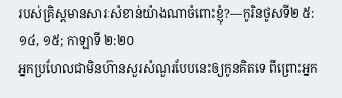របស់គ្រិស្តមានសារៈសំខាន់យ៉ាងណាចំពោះខ្ញុំ?—កូរិនថូសទី២ ៥:១៤, ១៥; កាឡាទី ២:២០
អ្នកប្រហែលជាមិនហ៊ានសួរសំណួរបែបនេះឲ្យកូនគិតទេ ពីព្រោះអ្នក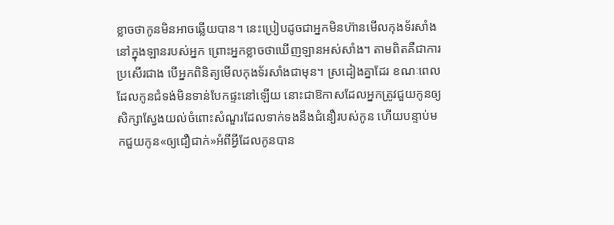ខ្លាចថាកូនមិនអាចឆ្លើយបាន។ នេះប្រៀបដូចជាអ្នកមិនហ៊ានមើលកុងទ័រសាំងនៅក្នុងឡានរបស់អ្នក ព្រោះអ្នកខ្លាចថាឃើញឡានអស់សាំង។ តាមពិតគឺជាការប្រសើរជាង បើអ្នកពិនិត្យមើលកុងទ័រសាំងជាមុន។ ស្រដៀងគ្នាដែរ ខណៈពេលដែលកូនជំទង់មិនទាន់បែកផ្ទះនៅឡើយ នោះជាឱកាសដែលអ្នកត្រូវជួយកូនឲ្យសិក្សាស្វែងយល់ចំពោះសំណួរដែលទាក់ទងនឹងជំនឿរបស់កូន ហើយបន្ទាប់មកជួយកូន«ឲ្យជឿជាក់»អំពីអ្វីដែលកូនបាន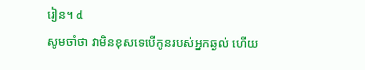រៀន។ d
សូមចាំថា វាមិនខុសទេបើកូនរបស់អ្នកឆ្ងល់ ហើយ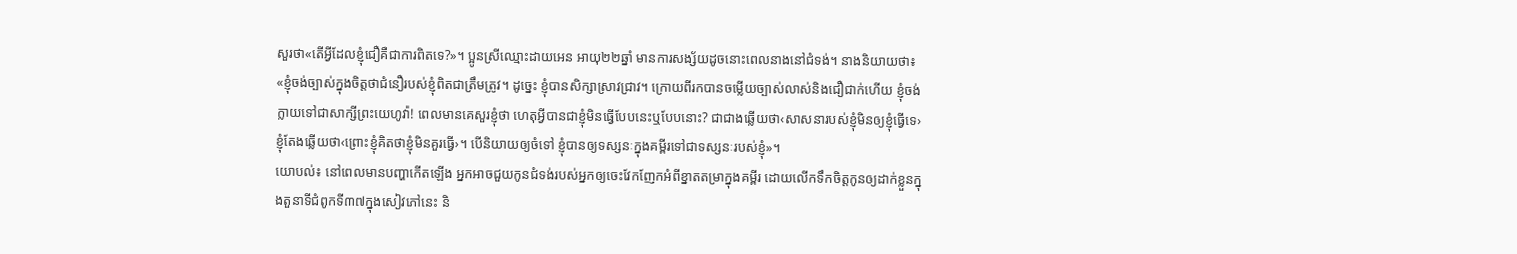សួរថា«តើអ្វីដែលខ្ញុំជឿគឺជាការពិតទេ?»។ ប្អូនស្រីឈ្មោះដាយអេន អាយុ២២ឆ្នាំ មានការសង្ស័យដូចនោះពេលនាងនៅជំទង់។ នាងនិយាយថា៖ «ខ្ញុំចង់ច្បាស់ក្នុងចិត្តថាជំនឿរបស់ខ្ញុំពិតជាត្រឹមត្រូវ។ ដូច្នេះ ខ្ញុំបានសិក្សាស្រាវជ្រាវ។ ក្រោយពីរកបានចម្លើយច្បាស់លាស់និងជឿជាក់ហើយ ខ្ញុំចង់ក្លាយទៅជាសាក្សីព្រះយេហូវ៉ា! ពេលមានគេសួរខ្ញុំថា ហេតុអ្វីបានជាខ្ញុំមិនធ្វើបែបនេះឬបែបនោះ? ជាជាងឆ្លើយថា‹សាសនារបស់ខ្ញុំមិនឲ្យខ្ញុំធ្វើទេ› ខ្ញុំតែងឆ្លើយថា‹ព្រោះខ្ញុំគិតថាខ្ញុំមិនគួរធ្វើ›។ បើនិយាយឲ្យចំទៅ ខ្ញុំបានឲ្យទស្សនៈក្នុងគម្ពីរទៅជាទស្សនៈរបស់ខ្ញុំ»។
យោបល់៖ នៅពេលមានបញ្ហាកើតឡើង អ្នកអាចជួយកូនជំទង់របស់អ្នកឲ្យចេះវែកញែកអំពីខ្នាតតម្រាក្នុងគម្ពីរ ដោយលើកទឹកចិត្តកូនឲ្យដាក់ខ្លួនក្នុងតួនាទីជំពូកទី៣៧ក្នុងសៀវភៅនេះ និ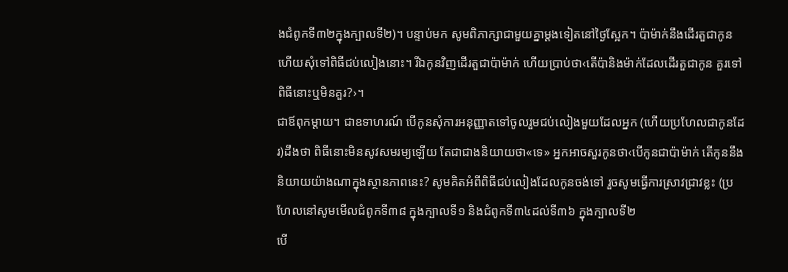ងជំពូកទី៣២ក្នុងក្បាលទី២)។ បន្ទាប់មក សូមពិភាក្សាជាមួយគ្នាម្ដងទៀតនៅថ្ងៃស្អែក។ ប៉ាម៉ាក់នឹងដើរតួជាកូន ហើយសុំទៅពិធីជប់លៀងនោះ។ រីឯកូនវិញដើរតួជាប៉ាម៉ាក់ ហើយប្រាប់ថា‹តើប៉ានិងម៉ាក់ដែលដើរតួជាកូន គួរទៅពិធីនោះឬមិនគួរ?›។
ជាឪពុកម្ដាយ។ ជាឧទាហរណ៍ បើកូនសុំការអនុញ្ញាតទៅចូលរួមជប់លៀងមួយដែលអ្នក (ហើយប្រហែលជាកូនដែរ)ដឹងថា ពិធីនោះមិនសូវសមរម្យឡើយ តែជាជាងនិយាយថា«ទេ» អ្នកអាចសួរកូនថា‹បើកូនជាប៉ាម៉ាក់ តើកូននឹងនិយាយយ៉ាងណាក្នុងស្ថានភាពនេះ? សូមគិតអំពីពិធីជប់លៀងដែលកូនចង់ទៅ រួចសូមធ្វើការស្រាវជ្រាវខ្លះ (ប្រហែលនៅសូមមើលជំពូកទី៣៨ ក្នុងក្បាលទី១ និងជំពូកទី៣៤ដល់ទី៣៦ ក្នុងក្បាលទី២
បើ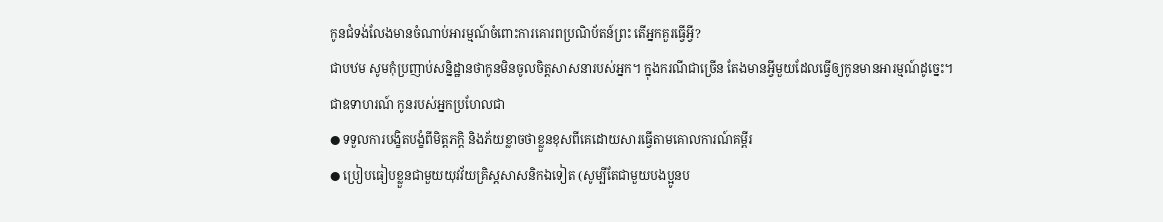កូនជំទង់លែងមានចំណាប់អារម្មណ៍ចំពោះការគោរពប្រណិប័តន៍ព្រះ តើអ្នកគួរធ្វើអ្វី?
ជាបឋម សូមកុំប្រញាប់សន្និដ្ឋានថាកូនមិនចូលចិត្តសាសនារបស់អ្នក។ ក្នុងករណីជាច្រើន តែងមានអ្វីមួយដែលធ្វើឲ្យកូនមានអារម្មណ៍ដូច្នេះ។ ជាឧទាហរណ៍ កូនរបស់អ្នកប្រហែលជា
● ទទួលការបង្ខិតបង្ខំពីមិត្តភក្តិ និងភ័យខ្លាចថាខ្លួនខុសពីគេដោយសារធ្វើតាមគោលការណ៍គម្ពីរ
● ប្រៀបធៀបខ្លួនជាមួយយុវវ័យគ្រិស្តសាសនិកឯទៀត (សូម្បីតែជាមួយបងប្អូនប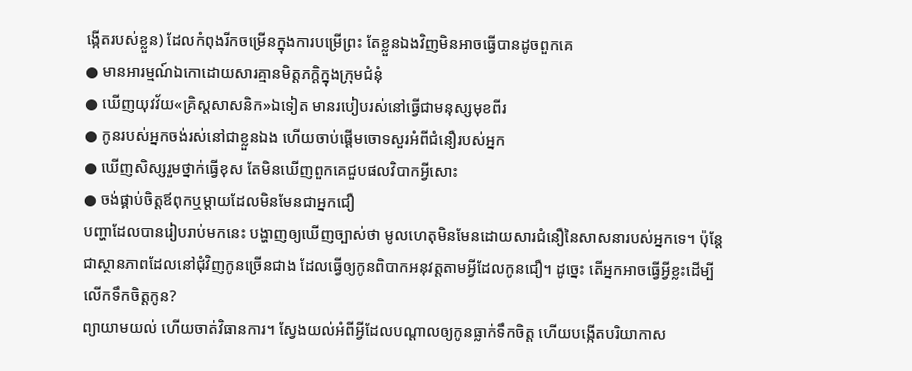ង្កើតរបស់ខ្លួន) ដែលកំពុងរីកចម្រើនក្នុងការបម្រើព្រះ តែខ្លួនឯងវិញមិនអាចធ្វើបានដូចពួកគេ
● មានអារម្មណ៍ឯកោដោយសារគ្មានមិត្តភក្តិក្នុងក្រុមជំនុំ
● ឃើញយុវវ័យ«គ្រិស្តសាសនិក»ឯទៀត មានរបៀបរស់នៅធ្វើជាមនុស្សមុខពីរ
● កូនរបស់អ្នកចង់រស់នៅជាខ្លួនឯង ហើយចាប់ផ្ដើមចោទសួរអំពីជំនឿរបស់អ្នក
● ឃើញសិស្សរួមថ្នាក់ធ្វើខុស តែមិនឃើញពួកគេជួបផលវិបាកអ្វីសោះ
● ចង់ផ្គាប់ចិត្តឪពុកឬម្ដាយដែលមិនមែនជាអ្នកជឿ
បញ្ហាដែលបានរៀបរាប់មកនេះ បង្ហាញឲ្យឃើញច្បាស់ថា មូលហេតុមិនមែនដោយសារជំនឿនៃសាសនារបស់អ្នកទេ។ ប៉ុន្តែ ជាស្ថានភាពដែលនៅជុំវិញកូនច្រើនជាង ដែលធ្វើឲ្យកូនពិបាកអនុវត្តតាមអ្វីដែលកូនជឿ។ ដូច្នេះ តើអ្នកអាចធ្វើអ្វីខ្លះដើម្បីលើកទឹកចិត្តកូន?
ព្យាយាមយល់ ហើយចាត់វិធានការ។ ស្វែងយល់អំពីអ្វីដែលបណ្ដាលឲ្យកូនធ្លាក់ទឹកចិត្ត ហើយបង្កើតបរិយាកាស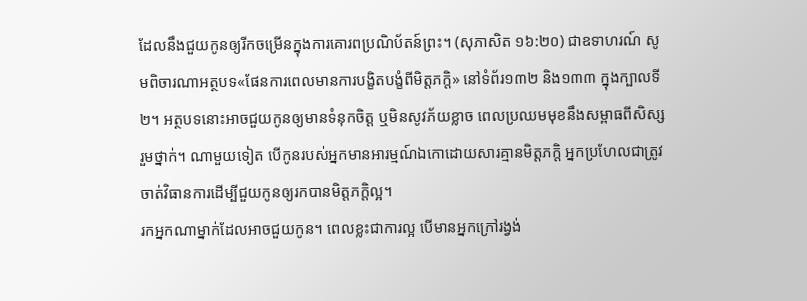ដែលនឹងជួយកូនឲ្យរីកចម្រើនក្នុងការគោរពប្រណិប័តន៍ព្រះ។ (សុភាសិត ១៦:២០) ជាឧទាហរណ៍ សូមពិចារណាអត្ថបទ«ផែនការពេលមានការបង្ខិតបង្ខំពីមិត្តភក្តិ» នៅទំព័រ១៣២ និង១៣៣ ក្នុងក្បាលទី២។ អត្ថបទនោះអាចជួយកូនឲ្យមានទំនុកចិត្ត ឬមិនសូវភ័យខ្លាច ពេលប្រឈមមុខនឹងសម្ពាធពីសិស្សរួមថ្នាក់។ ណាមួយទៀត បើកូនរបស់អ្នកមានអារម្មណ៍ឯកោដោយសារគ្មានមិត្តភក្តិ អ្នកប្រហែលជាត្រូវចាត់វិធានការដើម្បីជួយកូនឲ្យរកបានមិត្តភក្តិល្អ។
រកអ្នកណាម្នាក់ដែលអាចជួយកូន។ ពេលខ្លះជាការល្អ បើមានអ្នកក្រៅរង្វង់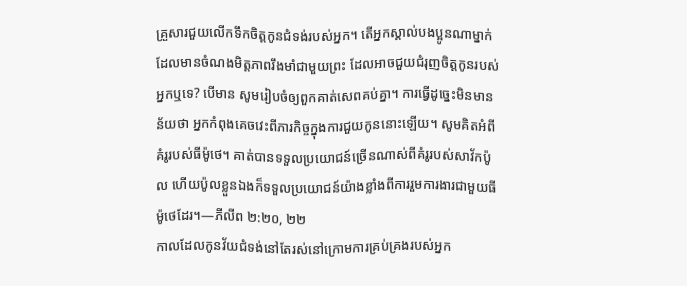គ្រួសារជួយលើកទឹកចិត្តកូនជំទង់របស់អ្នក។ តើអ្នកស្គាល់បងប្អូនណាម្នាក់ដែលមានចំណងមិត្តភាពរឹងមាំជាមួយព្រះ ដែលអាចជួយជំរុញចិត្តកូនរបស់អ្នកឬទេ? បើមាន សូមរៀបចំឲ្យពួកគាត់សេពគប់គ្នា។ ការធ្វើដូច្នេះមិនមានន័យថា អ្នកកំពុងគេចវេះពីភារកិច្ចក្នុងការជួយកូននោះឡើយ។ សូមគិតអំពីគំរូរបស់ធីម៉ូថេ។ គាត់បានទទួលប្រយោជន៍ច្រើនណាស់ពីគំរូរបស់សាវ័កប៉ូល ហើយប៉ូលខ្លួនឯងក៏ទទួលប្រយោជន៍យ៉ាងខ្លាំងពីការរួមការងារជាមួយធីម៉ូថេដែរ។—ភីលីព ២:២០, ២២
កាលដែលកូនវ័យជំទង់នៅតែរស់នៅក្រោមការគ្រប់គ្រងរបស់អ្នក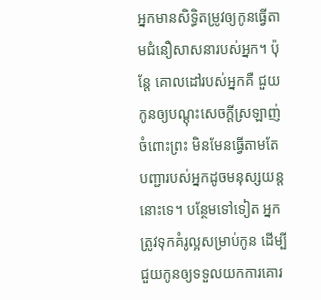អ្នកមានសិទ្ធិតម្រូវឲ្យកូនធ្វើតាមជំនឿសាសនារបស់អ្នក។ ប៉ុន្តែ គោលដៅរបស់អ្នកគឺ ជួយកូនឲ្យបណ្ដុះសេចក្ដីស្រឡាញ់ចំពោះព្រះ មិនមែនធ្វើតាមតែបញ្ជារបស់អ្នកដូចមនុស្សយន្តនោះទេ។ បន្ថែមទៅទៀត អ្នកត្រូវទុកគំរូល្អសម្រាប់កូន ដើម្បីជួយកូនឲ្យទទួលយកការគោរ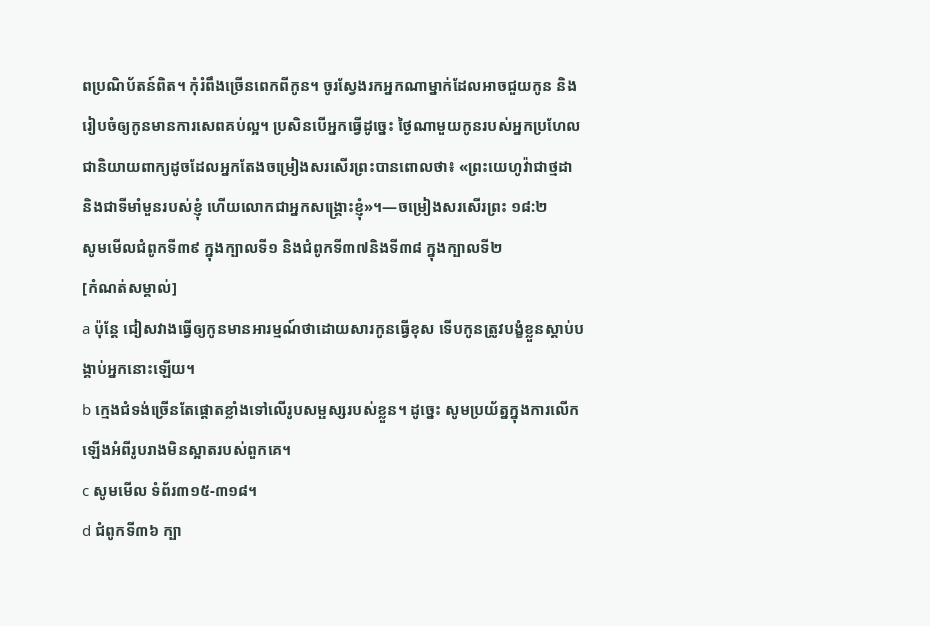ពប្រណិប័តន៍ពិត។ កុំរំពឹងច្រើនពេកពីកូន។ ចូរស្វែងរកអ្នកណាម្នាក់ដែលអាចជួយកូន និងរៀបចំឲ្យកូនមានការសេពគប់ល្អ។ ប្រសិនបើអ្នកធ្វើដូច្នេះ ថ្ងៃណាមួយកូនរបស់អ្នកប្រហែលជានិយាយពាក្យដូចដែលអ្នកតែងចម្រៀងសរសើរព្រះបានពោលថា៖ «ព្រះយេហូវ៉ាជាថ្មដា និងជាទីមាំមួនរបស់ខ្ញុំ ហើយលោកជាអ្នកសង្គ្រោះខ្ញុំ»។—ចម្រៀងសរសើរព្រះ ១៨:២
សូមមើលជំពូកទី៣៩ ក្នុងក្បាលទី១ និងជំពូកទី៣៧និងទី៣៨ ក្នុងក្បាលទី២
[កំណត់សម្គាល់]
a ប៉ុន្តែ ជៀសវាងធ្វើឲ្យកូនមានអារម្មណ៍ថាដោយសារកូនធ្វើខុស ទើបកូនត្រូវបង្ខំខ្លួនស្ដាប់បង្គាប់អ្នកនោះឡើយ។
b ក្មេងជំទង់ច្រើនតែផ្ដោតខ្លាំងទៅលើរូបសម្ផស្សរបស់ខ្លួន។ ដូច្នេះ សូមប្រយ័ត្នក្នុងការលើកឡើងអំពីរូបរាងមិនស្អាតរបស់ពួកគេ។
c សូមមើល ទំព័រ៣១៥-៣១៨។
d ជំពូកទី៣៦ ក្បា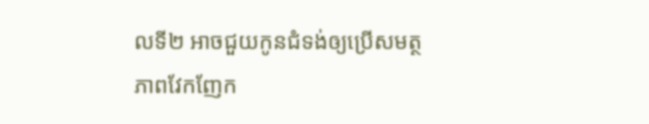លទី២ អាចជួយកូនជំទង់ឲ្យប្រើសមត្ថភាពវែកញែក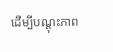ដើម្បីបណ្ដុះភាព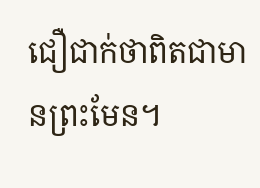ជឿជាក់ថាពិតជាមានព្រះមែន។